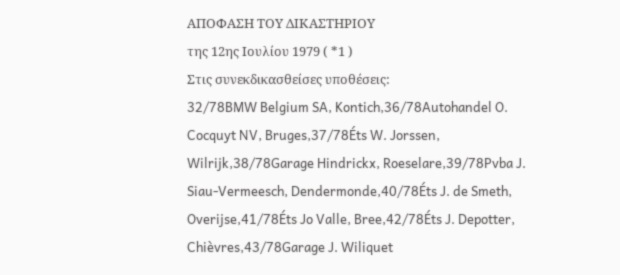ΑΠΟΦΑΣΗ ΤΟΥ ΔΙΚΑΣΤΗΡΙΟΥ
της 12ης Ιουλίου 1979 ( *1 )
Στις συνεκδικασθείσες υποθέσεις:
32/78BMW Belgium SA, Kontich,36/78Autohandel O. Cocquyt NV, Bruges,37/78Éts W. Jorssen, Wilrijk,38/78Garage Hindrickx, Roeselare,39/78Pvba J. Siau-Vermeesch, Dendermonde,40/78Éts J. de Smeth, Overijse,41/78Éts Jo Valle, Bree,42/78Éts J. Depotter, Chièvres,43/78Garage J. Wiliquet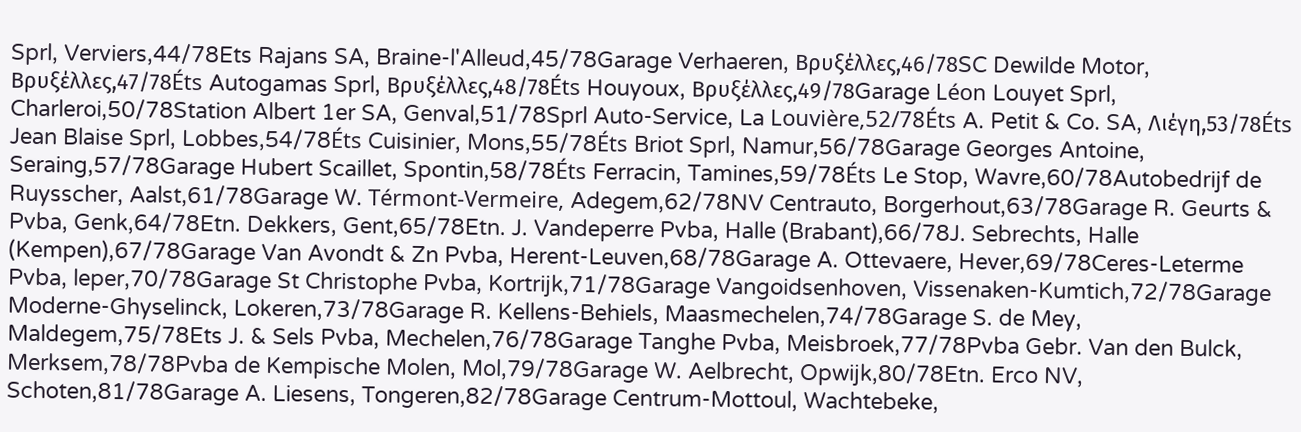Sprl, Verviers,44/78Ets Rajans SA, Braine-l'Alleud,45/78Garage Verhaeren, Βρυξέλλες,46/78SC Dewilde Motor, Βρυξέλλες,47/78Éts Autogamas Sprl, Βρυξέλλες,48/78Éts Houyoux, Βρυξέλλες,49/78Garage Léon Louyet Sprl, Charleroi,50/78Station Albert 1er SA, Genval,51/78Sprl Auto-Service, La Louvière,52/78Éts A. Petit & Co. SA, Λιέγη,53/78Éts Jean Blaise Sprl, Lobbes,54/78Éts Cuisinier, Mons,55/78Éts Briot Sprl, Namur,56/78Garage Georges Antoine, Seraing,57/78Garage Hubert Scaillet, Spontin,58/78Éts Ferracin, Tamines,59/78Éts Le Stop, Wavre,60/78Autobedrijf de Ruysscher, Aalst,61/78Garage W. Térmont-Vermeire, Adegem,62/78NV Centrauto, Borgerhout,63/78Garage R. Geurts & Pvba, Genk,64/78Etn. Dekkers, Gent,65/78Etn. J. Vandeperre Pvba, Halle (Brabant),66/78J. Sebrechts, Halle (Kempen),67/78Garage Van Avondt & Zn Pvba, Herent-Leuven,68/78Garage A. Ottevaere, Hever,69/78Ceres-Leterme Pvba, leper,70/78Garage St Christophe Pvba, Kortrijk,71/78Garage Vangoidsenhoven, Vissenaken-Kumtich,72/78Garage Moderne-Ghyselinck, Lokeren,73/78Garage R. Kellens-Behiels, Maasmechelen,74/78Garage S. de Mey, Maldegem,75/78Ets J. & Sels Pvba, Mechelen,76/78Garage Tanghe Pvba, Meisbroek,77/78Pvba Gebr. Van den Bulck, Merksem,78/78Pvba de Kempische Molen, Mol,79/78Garage W. Aelbrecht, Opwijk,80/78Etn. Erco NV, Schoten,81/78Garage A. Liesens, Tongeren,82/78Garage Centrum-Mottoul, Wachtebeke,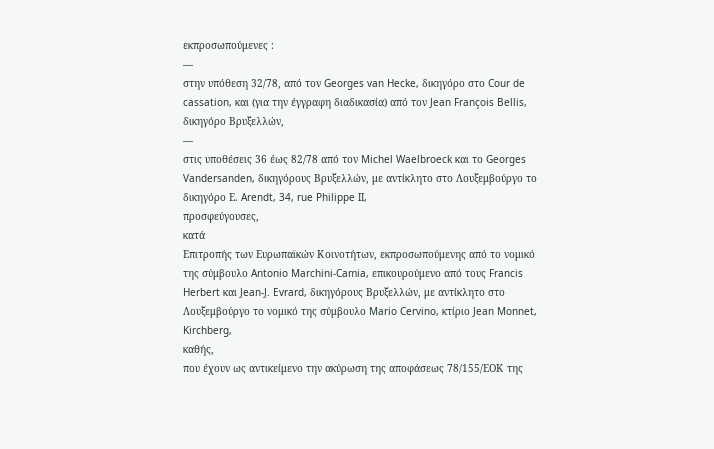εκπροσωπούμενες :
—
στην υπόθεση 32/78, από τον Georges van Hecke, δικηγόρο στο Cour de cassation, και (για την έγγραφη διαδικασία) από τον Jean François Bellis, δικηγόρο Βρυξελλών,
—
στις υποθέσεις 36 έως 82/78 από τον Michel Waelbroeck και το Georges Vandersanden, δικηγόρους Βρυξελλών, με αντίκλητο στο Λουξεμβούργο το δικηγόρο Ε. Arendt, 34, rue Philippe II,
προσφεύγουσες,
κατά
Επιτροπής των Ευρωπαϊκών Κοινοτήτων, εκπροσωπούμενης από το νομικό της σύμβουλο Antonio Marchini-Camia, επικουρούμενο από τους Francis Herbert και Jean-J. Evrard, δικηγόρους Βρυξελλών, με αντίκλητο στο Λουξεμβούργο το νομικό της σύμβουλο Mario Cervino, κτίριο Jean Monnet, Kirchberg,
καθής,
που έχουν ως αντικείμενο την ακύρωση της αποφάσεως 78/155/ΕΟΚ της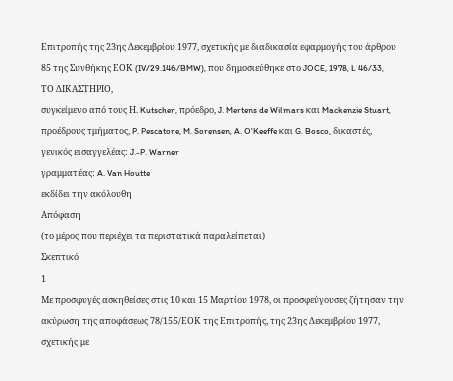Επιτροπής της 23ης Δεκεμβρίου 1977, σχετικής με διαδικασία εφαρμογής του άρθρου 85 της Συνθήκης ΕΟΚ (IV/29.146/BMW), που δημοσιεύθηκε στο JOCE, 1978, L 46/33,
ΤΟ ΔΙΚΑΣΤΗΡΙΟ,
συγκείμενο από τους Η. Kutscher, πρόεδρο, J. Mertens de Wilmars και Mackenzie Stuart, προέδρους τμήματος, P. Pescatore, M. Sorensen, A. O'Keeffe και G. Bosco, δικαστές,
γενικός εισαγγελέας: J.-P. Warner
γραμματέας: A. Van Houtte
εκδίδει την ακόλουθη
Απόφαση
(το μέρος που περιέχει τα περιστατικά παραλείπεται)
Σκεπτικό
1
Με προσφυγές ασκηθείσες στις 10 και 15 Μαρτίου 1978, οι προσφεύγουσες ζήτησαν την ακύρωση της αποφάσεως 78/155/ΕΟΚ της Επιτροπής, της 23ης Δεκεμβρίου 1977, σχετικής με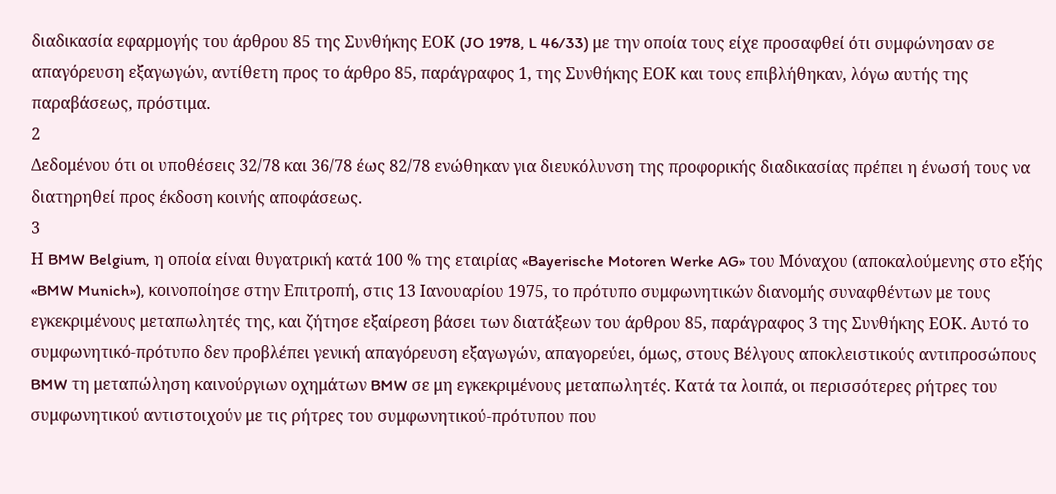διαδικασία εφαρμογής του άρθρου 85 της Συνθήκης ΕΟΚ (JO 1978, L 46/33) με την οποία τους είχε προσαφθεί ότι συμφώνησαν σε απαγόρευση εξαγωγών, αντίθετη προς το άρθρο 85, παράγραφος 1, της Συνθήκης ΕΟΚ και τους επιβλήθηκαν, λόγω αυτής της παραβάσεως, πρόστιμα.
2
Δεδομένου ότι οι υποθέσεις 32/78 και 36/78 έως 82/78 ενώθηκαν για διευκόλυνση της προφορικής διαδικασίας πρέπει η ένωσή τους να διατηρηθεί προς έκδοση κοινής αποφάσεως.
3
Η BMW Belgium, η οποία είναι θυγατρική κατά 100 % της εταιρίας «Bayerische Motoren Werke AG» του Μόναχου (αποκαλούμενης στο εξής «BMW Munich»), κοινοποίησε στην Επιτροπή, στις 13 Ιανουαρίου 1975, το πρότυπο συμφωνητικών διανομής συναφθέντων με τους εγκεκριμένους μεταπωλητές της, και ζήτησε εξαίρεση βάσει των διατάξεων του άρθρου 85, παράγραφος 3 της Συνθήκης ΕΟΚ. Αυτό το συμφωνητικό-πρότυπο δεν προβλέπει γενική απαγόρευση εξαγωγών, απαγορεύει, όμως, στους Βέλγους αποκλειστικούς αντιπροσώπους BMW τη μεταπώληση καινούργιων οχημάτων BMW σε μη εγκεκριμένους μεταπωλητές. Κατά τα λοιπά, οι περισσότερες ρήτρες του συμφωνητικού αντιστοιχούν με τις ρήτρες του συμφωνητικού-πρότυπου που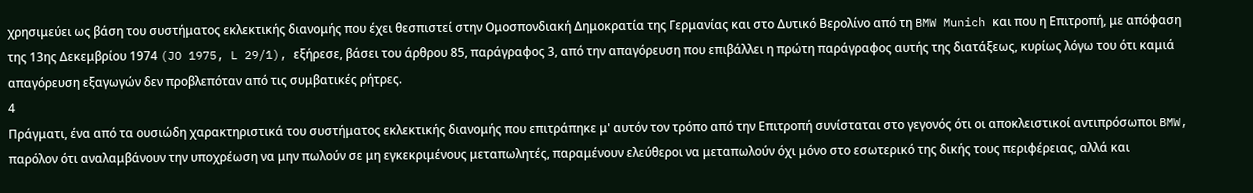χρησιμεύει ως βάση του συστήματος εκλεκτικής διανομής που έχει θεσπιστεί στην Ομοσπονδιακή Δημοκρατία της Γερμανίας και στο Δυτικό Βερολίνο από τη BMW Munich και που η Επιτροπή, με απόφαση της 13ης Δεκεμβρίου 1974 (JO 1975, L 29/1), εξήρεσε, βάσει του άρθρου 85, παράγραφος 3, από την απαγόρευση που επιβάλλει η πρώτη παράγραφος αυτής της διατάξεως, κυρίως λόγω του ότι καμιά απαγόρευση εξαγωγών δεν προβλεπόταν από τις συμβατικές ρήτρες.
4
Πράγματι, ένα από τα ουσιώδη χαρακτηριστικά του συστήματος εκλεκτικής διανομής που επιτράπηκε μ' αυτόν τον τρόπο από την Επιτροπή συνίσταται στο γεγονός ότι οι αποκλειστικοί αντιπρόσωποι BMW, παρόλον ότι αναλαμβάνουν την υποχρέωση να μην πωλούν σε μη εγκεκριμένους μεταπωλητές, παραμένουν ελεύθεροι να μεταπωλούν όχι μόνο στο εσωτερικό της δικής τους περιφέρειας, αλλά και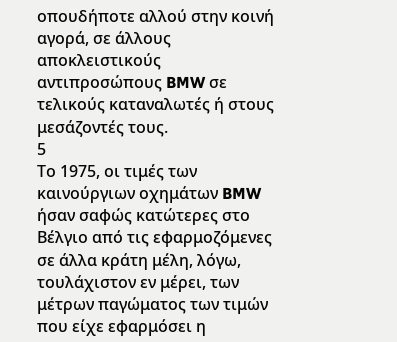οπουδήποτε αλλού στην κοινή αγορά, σε άλλους αποκλειστικούς αντιπροσώπους BMW σε τελικούς καταναλωτές ή στους μεσάζοντές τους.
5
Το 1975, οι τιμές των καινούργιων οχημάτων BMW ήσαν σαφώς κατώτερες στο Βέλγιο από τις εφαρμοζόμενες σε άλλα κράτη μέλη, λόγω, τουλάχιστον εν μέρει, των μέτρων παγώματος των τιμών που είχε εφαρμόσει η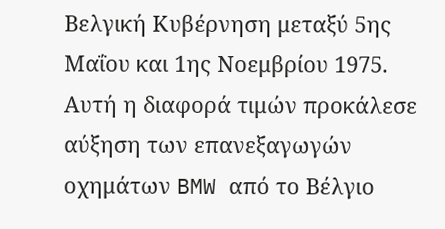Βελγική Κυβέρνηση μεταξύ 5ης Μαΐου και 1ης Νοεμβρίου 1975.
Αυτή η διαφορά τιμών προκάλεσε αύξηση των επανεξαγωγών οχημάτων BMW από το Βέλγιο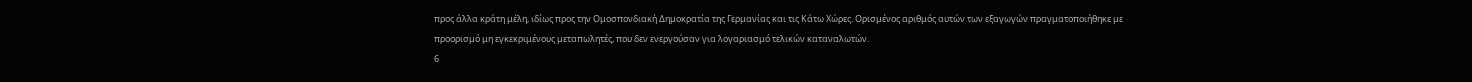προς άλλα κράτη μέλη, ιδίως προς την Ομοσπονδιακή Δημοκρατία της Γερμανίας και τις Κάτω Χώρες. Ορισμένος αριθμός αυτών των εξαγωγών πραγματοποιήθηκε με προορισμό μη εγκεκριμένους μεταπωλητές, που δεν ενεργούσαν για λογαριασμό τελικών καταναλωτών.
6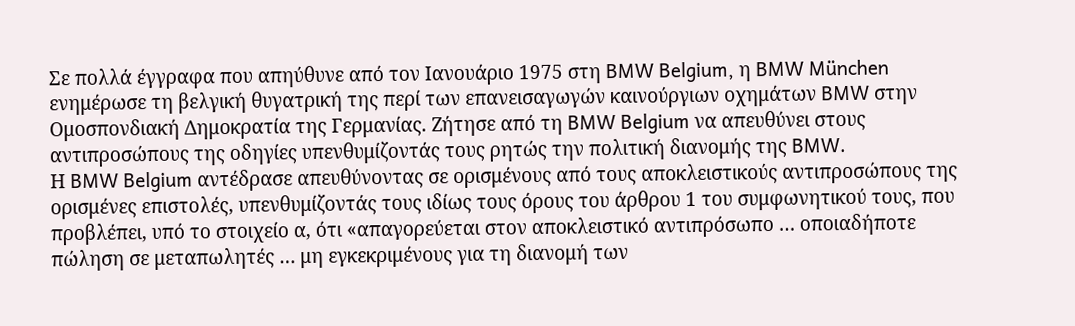Σε πολλά έγγραφα που απηύθυνε από τον Ιανουάριο 1975 στη BMW Belgium, η BMW München ενημέρωσε τη βελγική θυγατρική της περί των επανεισαγωγών καινούργιων οχημάτων BMW στην Ομοσπονδιακή Δημοκρατία της Γερμανίας. Ζήτησε από τη BMW Belgium να απευθύνει στους αντιπροσώπους της οδηγίες υπενθυμίζοντάς τους ρητώς την πολιτική διανομής της BMW.
Η BMW Belgium αντέδρασε απευθύνοντας σε ορισμένους από τους αποκλειστικούς αντιπροσώπους της ορισμένες επιστολές, υπενθυμίζοντάς τους ιδίως τους όρους του άρθρου 1 του συμφωνητικού τους, που προβλέπει, υπό το στοιχείο α, ότι «απαγορεύεται στον αποκλειστικό αντιπρόσωπο … οποιαδήποτε πώληση σε μεταπωλητές … μη εγκεκριμένους για τη διανομή των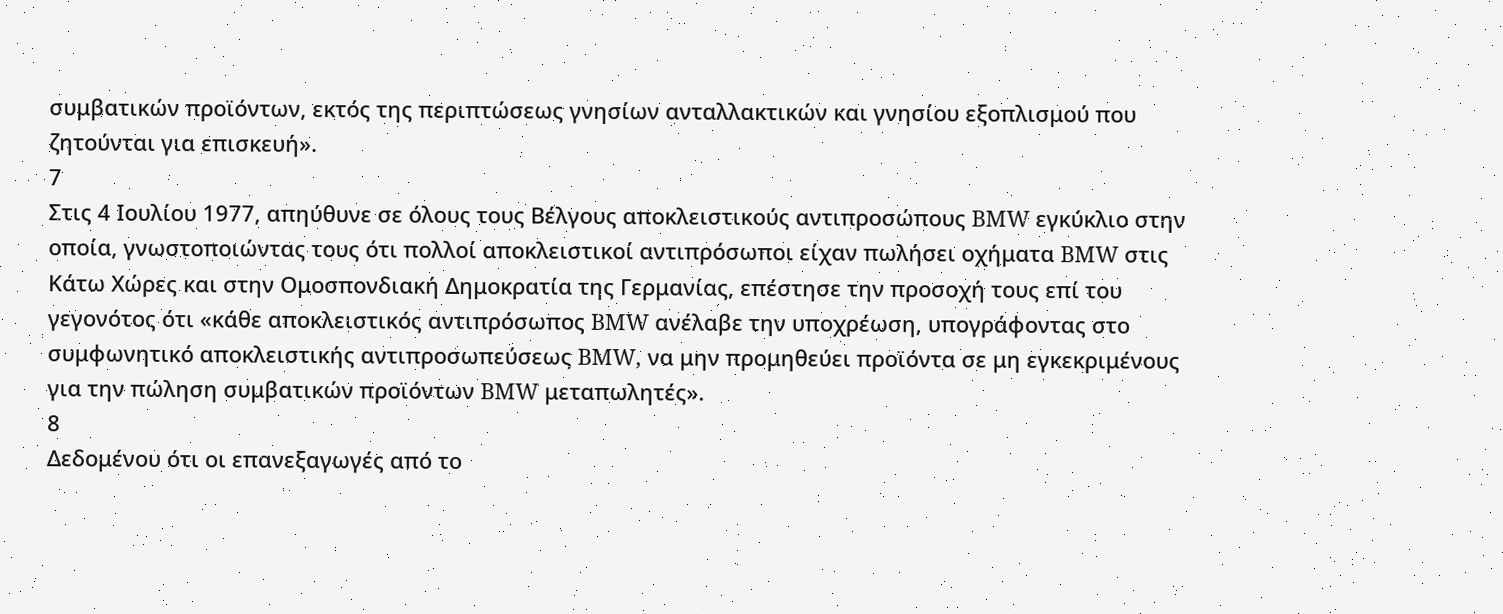συμβατικών προϊόντων, εκτός της περιπτώσεως γνησίων ανταλλακτικών και γνησίου εξοπλισμού που ζητούνται για επισκευή».
7
Στις 4 Ιουλίου 1977, απηύθυνε σε όλους τους Βέλγους αποκλειστικούς αντιπροσώπους BMW εγκύκλιο στην οποία, γνωστοποιώντας τους ότι πολλοί αποκλειστικοί αντιπρόσωποι είχαν πωλήσει οχήματα BMW στις Κάτω Χώρες και στην Ομοσπονδιακή Δημοκρατία της Γερμανίας, επέστησε την προσοχή τους επί του γεγονότος ότι «κάθε αποκλειστικός αντιπρόσωπος BMW ανέλαβε την υποχρέωση, υπογράφοντας στο συμφωνητικό αποκλειστικής αντιπροσωπεύσεως BMW, να μην προμηθεύει προϊόντα σε μη εγκεκριμένους για την πώληση συμβατικών προϊόντων BMW μεταπωλητές».
8
Δεδομένου ότι οι επανεξαγωγές από το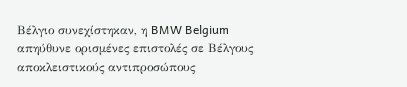Βέλγιο συνεχίστηκαν, η BMW Belgium απηύθυνε ορισμένες επιστολές σε Βέλγους αποκλειστικούς αντιπροσώπους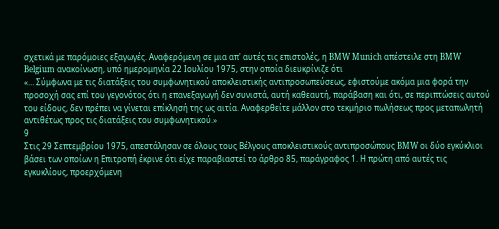σχετικά με παρόμοιες εξαγωγές. Αναφερόμενη σε μια απ' αυτές τις επιστολές, η BMW Munich απέστειλε στη BMW Belgium ανακοίνωση, υπό ημερομηνία 22 Ιουλίου 1975, στην οποία διευκρίνιζε ότι
«… Σύμφωνα με τις διατάξεις του συμφωνητικού αποκλειστικής αντιπροσωπεύσεως, εφιστούμε ακόμα μια φορά την προσοχή σας επί του γεγονότος ότι η επανεξαγωγή δεν συνιστά, αυτή καθεαυτή, παράβαση και ότι, σε περιπτώσεις αυτού του είδους, δεν πρέπει να γίνεται επίκλησή της ως αιτία. Αναφερθείτε μάλλον στο τεκμήριο πωλήσεως προς μεταπωλητή αντιθέτως προς τις διατάξεις του συμφωνητικού.»
9
Στις 29 Σεπτεμβρίου 1975, απεστάλησαν σε όλους τους Βέλγους αποκλειστικούς αντιπροσώπους BMW οι δύο εγκύκλιοι βάσει των οποίων η Επιτροπή έκρινε ότι είχε παραβιαστεί το άρθρο 85, παράγραφος 1. Η πρώτη από αυτές τις εγκυκλίους, προερχόμενη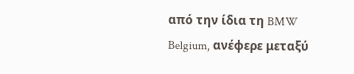από την ίδια τη BMW Belgium, ανέφερε μεταξύ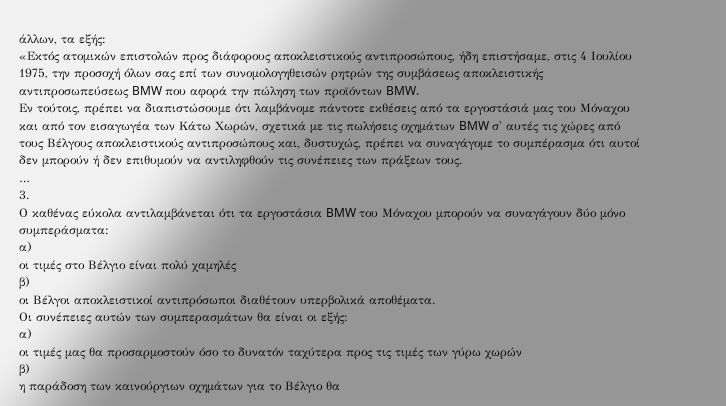άλλων, τα εξής:
«Εκτός ατομικών επιστολών προς διάφορους αποκλειστικούς αντιπροσώπους, ήδη επιστήσαμε, στις 4 Ιουλίου 1975, την προσοχή όλων σας επί των συνομολογηθεισών ρητρών της συμβάσεως αποκλειστικής αντιπροσωπεύσεως BMW που αφορά την πώληση των προϊόντων BMW.
Εν τούτοις, πρέπει να διαπιστώσουμε ότι λαμβάνομε πάντοτε εκθέσεις από τα εργοστάσιά μας του Μόναχου και από τον εισαγωγέα των Κάτω Χωρών, σχετικά με τις πωλήσεις οχημάτων BMW σ' αυτές τις χώρες από τους Βέλγους αποκλειστικούς αντιπροσώπους και, δυστυχώς, πρέπει να συναγάγομε το συμπέρασμα ότι αυτοί δεν μπορούν ή δεν επιθυμούν να αντιληφθούν τις συνέπειες των πράξεων τους.
…
3.
Ο καθένας εύκολα αντιλαμβάνεται ότι τα εργοστάσια BMW του Μόναχου μπορούν να συναγάγουν δύο μόνο συμπεράσματα:
α)
οι τιμές στο Βέλγιο είναι πολύ χαμηλές
β)
οι Βέλγοι αποκλειστικοί αντιπρόσωποι διαθέτουν υπερβολικά αποθέματα.
Οι συνέπειες αυτών των συμπερασμάτων θα είναι οι εξής:
α)
οι τιμές μας θα προσαρμοστούν όσο το δυνατόν ταχύτερα προς τις τιμές των γύρω χωρών
β)
η παράδοση των καινούργιων οχημάτων για το Βέλγιο θα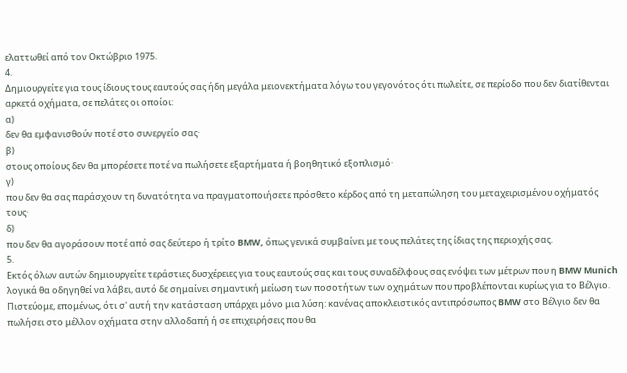ελαττωθεί από τον Οκτώβριο 1975.
4.
Δημιουργείτε για τους ίδιους τους εαυτούς σας ήδη μεγάλα μειονεκτήματα λόγω του γεγονότος ότι πωλείτε, σε περίοδο που δεν διατίθενται αρκετά οχήματα, σε πελάτες οι οποίοι:
α)
δεν θα εμφανισθούν ποτέ στο συνεργείο σας·
β)
στους οποίους δεν θα μπορέσετε ποτέ να πωλήσετε εξαρτήματα ή βοηθητικό εξοπλισμό·
γ)
που δεν θα σας παράσχουν τη δυνατότητα να πραγματοποιήσετε πρόσθετο κέρδος από τη μεταπώληση του μεταχειρισμένου οχήματός τους·
δ)
που δεν θα αγοράσουν ποτέ από σας δεύτερο ή τρίτο BMW, όπως γενικά συμβαίνει με τους πελάτες της ίδιας της περιοχής σας.
5.
Εκτός όλων αυτών δημιουργείτε τεράστιες δυσχέρειες για τους εαυτούς σας και τους συναδέλφους σας ενόψει των μέτρων που η BMW Munich λογικά θα οδηγηθεί να λάβει, αυτό δε σημαίνει σημαντική μείωση των ποσοτήτων των οχημάτων που προβλέπονται κυρίως για το Βέλγιο.
Πιστεύομε, επομένως, ότι σ' αυτή την κατάσταση υπάρχει μόνο μια λύση: κανένας αποκλειστικός αντιπρόσωπος BMW στο Βέλγιο δεν θα πωλήσει στο μέλλον οχήματα στην αλλοδαπή ή σε επιχειρήσεις που θα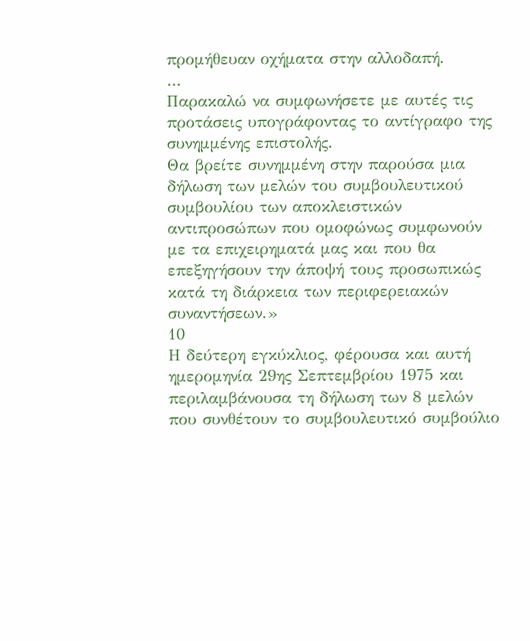προμήθευαν οχήματα στην αλλοδαπή.
…
Παρακαλώ να συμφωνήσετε με αυτές τις προτάσεις υπογράφοντας το αντίγραφο της συνημμένης επιστολής.
Θα βρείτε συνημμένη στην παρούσα μια δήλωση των μελών του συμβουλευτικού συμβουλίου των αποκλειστικών αντιπροσώπων που ομοφώνως συμφωνούν με τα επιχειρηματά μας και που θα επεξηγήσουν την άποψή τους προσωπικώς κατά τη διάρκεια των περιφερειακών συναντήσεων.»
10
Η δεύτερη εγκύκλιος, φέρουσα και αυτή ημερομηνία 29ης Σεπτεμβρίου 1975 και περιλαμβάνουσα τη δήλωση των 8 μελών που συνθέτουν το συμβουλευτικό συμβούλιο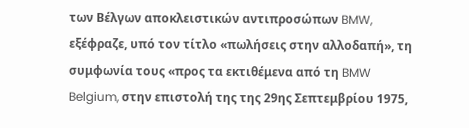των Βέλγων αποκλειστικών αντιπροσώπων BMW, εξέφραζε, υπό τον τίτλο «πωλήσεις στην αλλοδαπή», τη συμφωνία τους «προς τα εκτιθέμενα από τη BMW Belgium, στην επιστολή της της 29ης Σεπτεμβρίου 1975,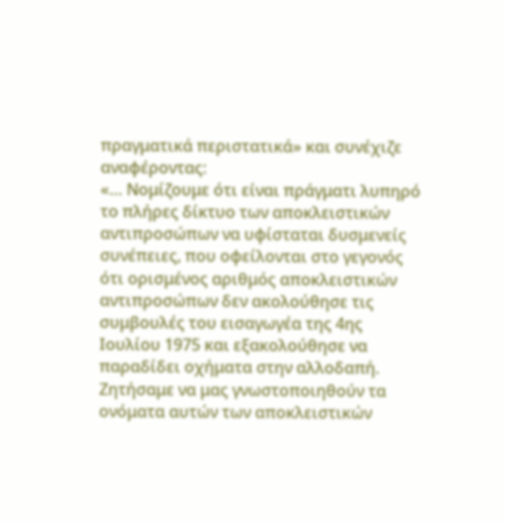πραγματικά περιστατικά» και συνέχιζε αναφέροντας:
«… Νομίζουμε ότι είναι πράγματι λυπηρό το πλήρες δίκτυο των αποκλειστικών αντιπροσώπων να υφίσταται δυσμενείς συνέπειες, που οφείλονται στο γεγονός ότι ορισμένος αριθμός αποκλειστικών αντιπροσώπων δεν ακολούθησε τις συμβουλές του εισαγωγέα της 4ης Ιουλίου 1975 και εξακολούθησε να παραδίδει οχήματα στην αλλοδαπή.
Ζητήσαμε να μας γνωστοποιηθούν τα ονόματα αυτών των αποκλειστικών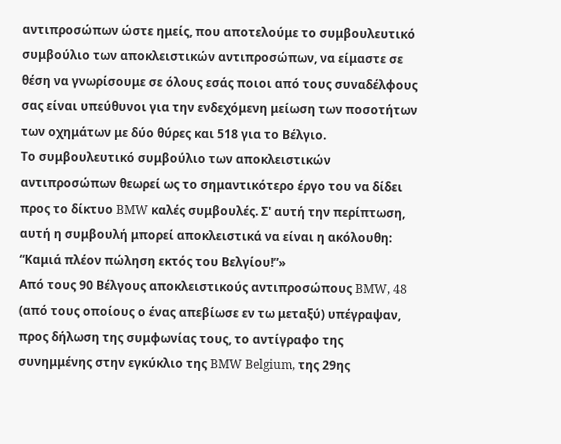αντιπροσώπων ώστε ημείς, που αποτελούμε το συμβουλευτικό συμβούλιο των αποκλειστικών αντιπροσώπων, να είμαστε σε θέση να γνωρίσουμε σε όλους εσάς ποιοι από τους συναδέλφους σας είναι υπεύθυνοι για την ενδεχόμενη μείωση των ποσοτήτων των οχημάτων με δύο θύρες και 518 για το Βέλγιο.
Το συμβουλευτικό συμβούλιο των αποκλειστικών αντιπροσώπων θεωρεί ως το σημαντικότερο έργο του να δίδει προς το δίκτυο BMW καλές συμβουλές. Σ' αυτή την περίπτωση, αυτή η συμβουλή μπορεί αποκλειστικά να είναι η ακόλουθη: “Καμιά πλέον πώληση εκτός του Βελγίου!”»
Από τους 90 Βέλγους αποκλειστικούς αντιπροσώπους BMW, 48 (από τους οποίους ο ένας απεβίωσε εν τω μεταξύ) υπέγραψαν, προς δήλωση της συμφωνίας τους, το αντίγραφο της συνημμένης στην εγκύκλιο της BMW Belgium, της 29ης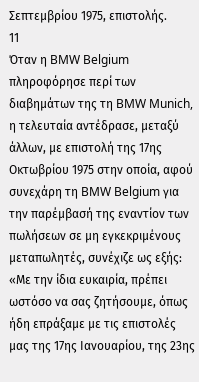Σεπτεμβρίου 1975, επιστολής.
11
Όταν η BMW Belgium πληροφόρησε περί των διαβημάτων της τη BMW Munich, η τελευταία αντέδρασε, μεταξύ άλλων, με επιστολή της 17ης Οκτωβρίου 1975 στην οποία, αφού συνεχάρη τη BMW Belgium για την παρέμβασή της εναντίον των πωλήσεων σε μη εγκεκριμένους μεταπωλητές, συνέχιζε ως εξής:
«Με την ίδια ευκαιρία, πρέπει ωστόσο να σας ζητήσουμε, όπως ήδη επράξαμε με τις επιστολές μας της 17ης Ιανουαρίου, της 23ης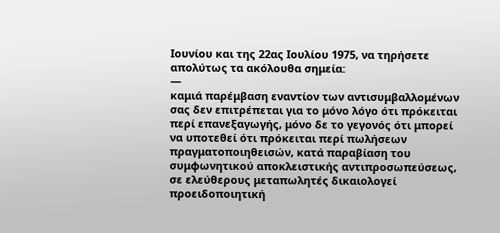Ιουνίου και της 22ας Ιουλίου 1975, να τηρήσετε απολύτως τα ακόλουθα σημεία:
—
καμιά παρέμβαση εναντίον των αντισυμβαλλομένων σας δεν επιτρέπεται για το μόνο λόγο ότι πρόκειται περί επανεξαγωγής, μόνο δε το γεγονός ότι μπορεί να υποτεθεί ότι πρόκειται περί πωλήσεων πραγματοποιηθεισών, κατά παραβίαση του συμφωνητικού αποκλειστικής αντιπροσωπεύσεως, σε ελεύθερους μεταπωλητές δικαιολογεί προειδοποιητική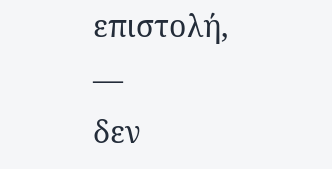επιστολή,
—
δεν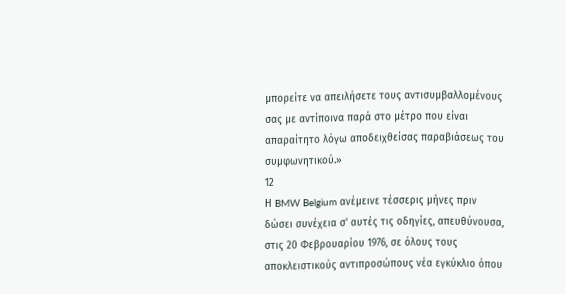μπορείτε να απειλήσετε τους αντισυμβαλλομένους σας με αντίποινα παρά στο μέτρο που είναι απαραίτητο λόγω αποδειχθείσας παραβιάσεως του συμφωνητικού.»
12
Η BMW Belgium ανέμεινε τέσσερις μήνες πριν δώσει συνέχεια σ' αυτές τις οδηγίες, απευθύνουσα, στις 20 Φεβρουαρίου 1976, σε όλους τους αποκλειστικούς αντιπροσώπους νέα εγκύκλιο όπου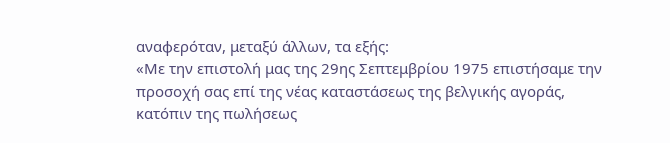αναφερόταν, μεταξύ άλλων, τα εξής:
«Με την επιστολή μας της 29ης Σεπτεμβρίου 1975 επιστήσαμε την προσοχή σας επί της νέας καταστάσεως της βελγικής αγοράς, κατόπιν της πωλήσεως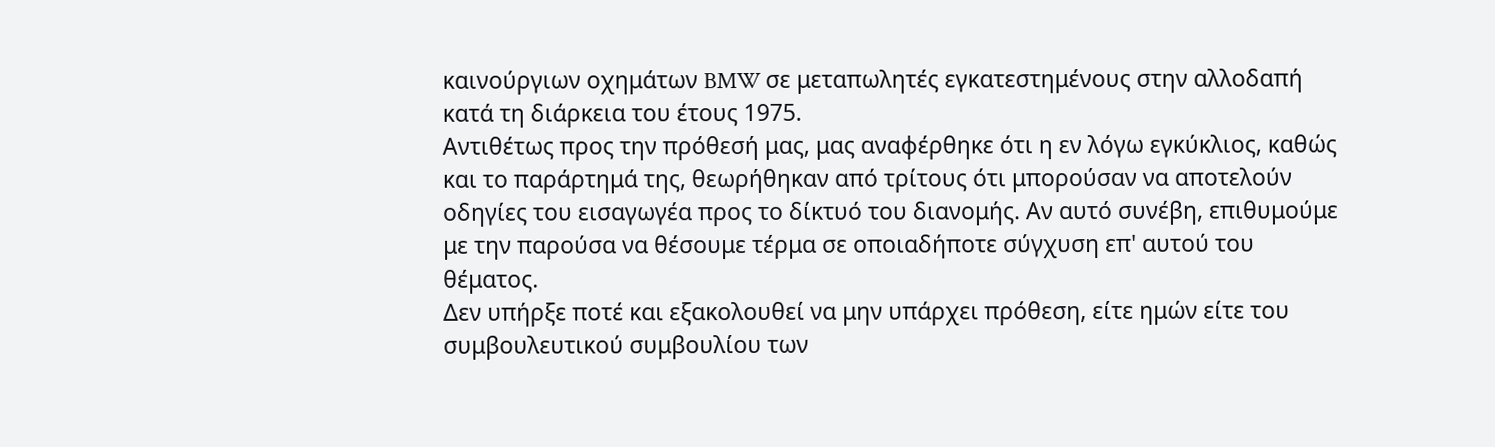καινούργιων οχημάτων BMW σε μεταπωλητές εγκατεστημένους στην αλλοδαπή κατά τη διάρκεια του έτους 1975.
Αντιθέτως προς την πρόθεσή μας, μας αναφέρθηκε ότι η εν λόγω εγκύκλιος, καθώς και το παράρτημά της, θεωρήθηκαν από τρίτους ότι μπορούσαν να αποτελούν οδηγίες του εισαγωγέα προς το δίκτυό του διανομής. Αν αυτό συνέβη, επιθυμούμε με την παρούσα να θέσουμε τέρμα σε οποιαδήποτε σύγχυση επ' αυτού του θέματος.
Δεν υπήρξε ποτέ και εξακολουθεί να μην υπάρχει πρόθεση, είτε ημών είτε του συμβουλευτικού συμβουλίου των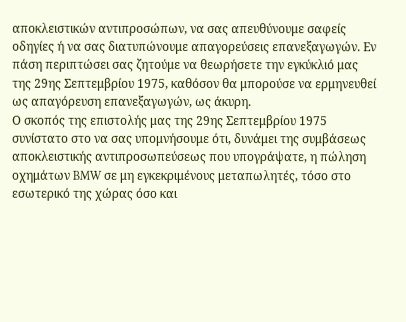αποκλειστικών αντιπροσώπων, να σας απευθύνουμε σαφείς οδηγίες ή να σας διατυπώνουμε απαγορεύσεις επανεξαγωγών. Εν πάση περιπτώσει σας ζητούμε να θεωρήσετε την εγκύκλιό μας της 29ης Σεπτεμβρίου 1975, καθόσον θα μπορούσε να ερμηνευθεί ως απαγόρευση επανεξαγωγών, ως άκυρη.
Ο σκοπός της επιστολής μας της 29ης Σεπτεμβρίου 1975 συνίστατο στο να σας υπομνήσουμε ότι, δυνάμει της συμβάσεως αποκλειστικής αντιπροσωπεύσεως που υπογράψατε, η πώληση οχημάτων BMW σε μη εγκεκριμένους μεταπωλητές, τόσο στο εσωτερικό της χώρας όσο και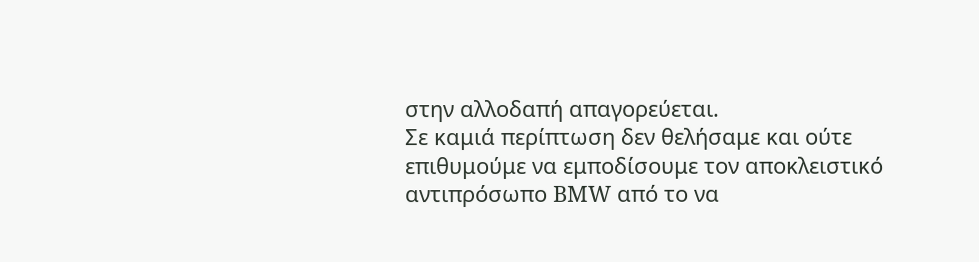στην αλλοδαπή απαγορεύεται.
Σε καμιά περίπτωση δεν θελήσαμε και ούτε επιθυμούμε να εμποδίσουμε τον αποκλειστικό αντιπρόσωπο BMW από το να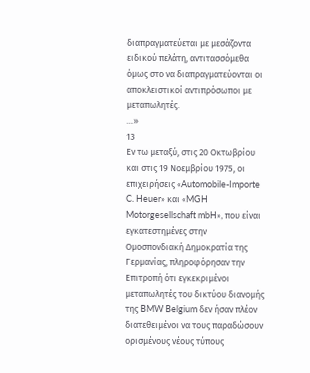διαπραγματεύεται με μεσάζοντα ειδικού πελάτη, αντιτασσόμεθα όμως στο να διαπραγματεύονται οι αποκλειστικοί αντιπρόσωποι με μεταπωλητές.
…»
13
Εν τω μεταξύ, στις 20 Οκτωβρίου και στις 19 Νοεμβρίου 1975, οι επιχειρήσεις «Automobile-Importe C. Heuer» και «MGH Motorgesellschaft mbH», που είναι εγκατεστημένες στην Ομοσπονδιακή Δημοκρατία της Γερμανίας, πληροφόρησαν την Επιτροπή ότι εγκεκριμένοι μεταπωλητές του δικτύου διανομής της BMW Belgium δεν ήσαν πλέον διατεθειμένοι να τους παραδώσουν ορισμένους νέους τύπους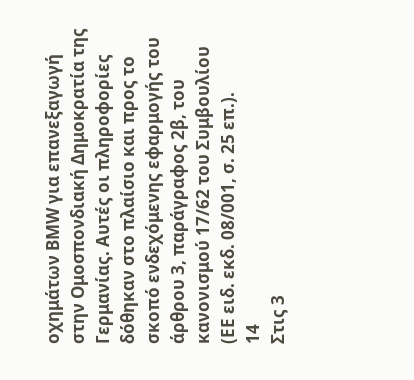οχημάτων BMW για επανεξαγωγή στην Ομοσπονδιακή Δημοκρατία της Γερμανίας. Αυτές οι πληροφορίες δόθηκαν στο πλαίσιο και προς το σκοπό ενδεχόμενης εφαρμογής του άρθρου 3, παράγραφος 2β, του κανονισμού 17/62 του Συμβουλίου (EE ειδ. εκδ. 08/001, σ. 25 επ.).
14
Στις 3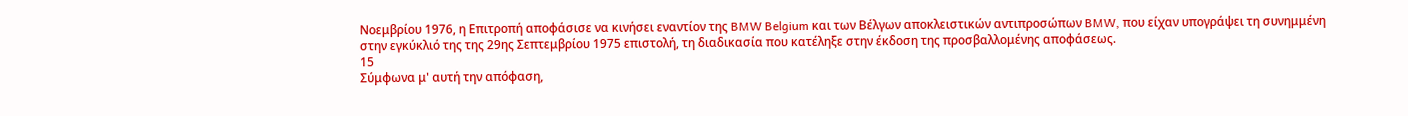Νοεμβρίου 1976, η Επιτροπή αποφάσισε να κινήσει εναντίον της BMW Belgium και των Βέλγων αποκλειστικών αντιπροσώπων BMW, που είχαν υπογράψει τη συνημμένη στην εγκύκλιό της της 29ης Σεπτεμβρίου 1975 επιστολή, τη διαδικασία που κατέληξε στην έκδοση της προσβαλλομένης αποφάσεως.
15
Σύμφωνα μ' αυτή την απόφαση,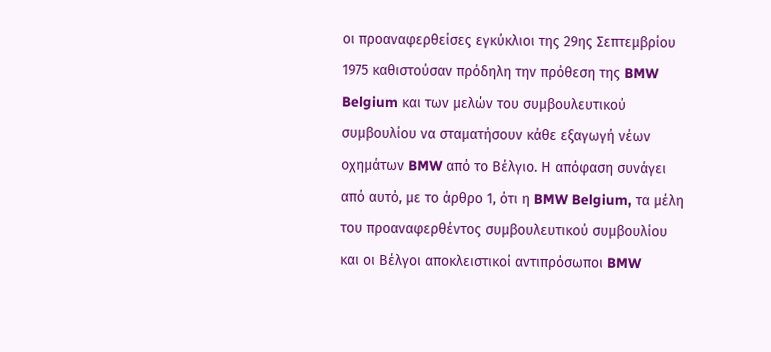οι προαναφερθείσες εγκύκλιοι της 29ης Σεπτεμβρίου 1975 καθιστούσαν πρόδηλη την πρόθεση της BMW Belgium και των μελών του συμβουλευτικού συμβουλίου να σταματήσουν κάθε εξαγωγή νέων οχημάτων BMW από το Βέλγιο. Η απόφαση συνάγει από αυτό, με το άρθρο 1, ότι η BMW Belgium, τα μέλη του προαναφερθέντος συμβουλευτικού συμβουλίου και οι Βέλγοι αποκλειστικοί αντιπρόσωποι BMW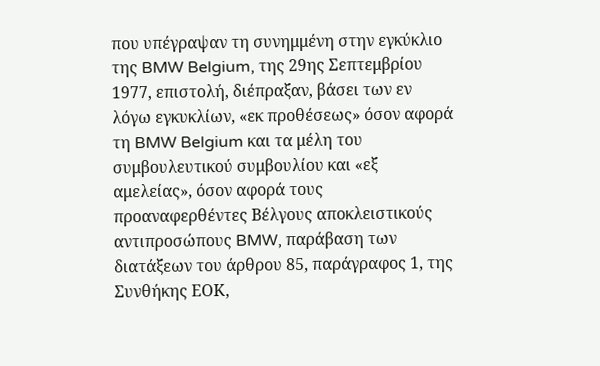που υπέγραψαν τη συνημμένη στην εγκύκλιο της BMW Belgium, της 29ης Σεπτεμβρίου 1977, επιστολή, διέπραξαν, βάσει των εν λόγω εγκυκλίων, «εκ προθέσεως» όσον αφορά τη BMW Belgium και τα μέλη του συμβουλευτικού συμβουλίου και «εξ αμελείας», όσον αφορά τους προαναφερθέντες Βέλγους αποκλειστικούς αντιπροσώπους BMW, παράβαση των διατάξεων του άρθρου 85, παράγραφος 1, της Συνθήκης ΕΟΚ,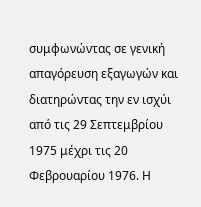συμφωνώντας σε γενική απαγόρευση εξαγωγών και διατηρώντας την εν ισχύι από τις 29 Σεπτεμβρίου 1975 μέχρι τις 20 Φεβρουαρίου 1976. Η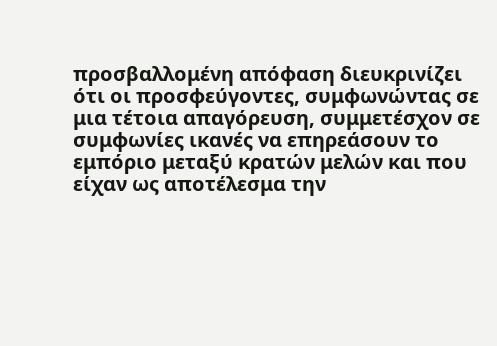προσβαλλομένη απόφαση διευκρινίζει ότι οι προσφεύγοντες, συμφωνώντας σε μια τέτοια απαγόρευση, συμμετέσχον σε συμφωνίες ικανές να επηρεάσουν το εμπόριο μεταξύ κρατών μελών και που είχαν ως αποτέλεσμα την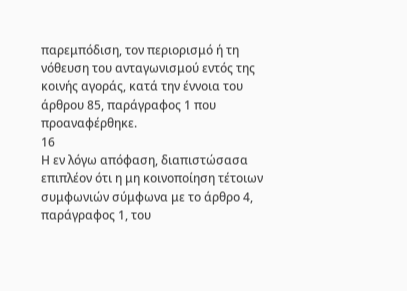παρεμπόδιση, τον περιορισμό ή τη νόθευση του ανταγωνισμού εντός της κοινής αγοράς, κατά την έννοια του άρθρου 85, παράγραφος 1 που προαναφέρθηκε.
16
Η εν λόγω απόφαση, διαπιστώσασα επιπλέον ότι η μη κοινοποίηση τέτοιων συμφωνιών σύμφωνα με το άρθρο 4, παράγραφος 1, του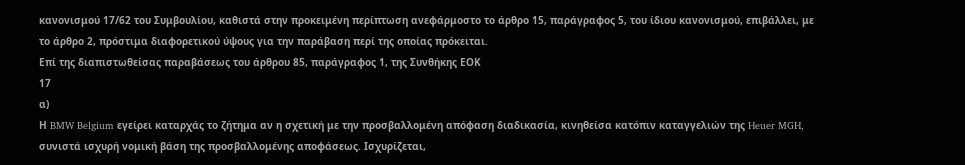κανονισμού 17/62 του Συμβουλίου, καθιστά στην προκειμένη περίπτωση ανεφάρμοστο το άρθρο 15, παράγραφος 5, του ίδιου κανονισμού, επιβάλλει, με το άρθρο 2, πρόστιμα διαφορετικού ύψους για την παράβαση περί της οποίας πρόκειται.
Επί της διαπιστωθείσας παραβάσεως του άρθρου 85, παράγραφος 1, της Συνθήκης ΕΟΚ
17
α)
Η BMW Belgium εγείρει καταρχάς το ζήτημα αν η σχετική με την προσβαλλομένη απόφαση διαδικασία, κινηθείσα κατόπιν καταγγελιών της Heuer MGH, συνιστά ισχυρή νομική βάση της προσβαλλομένης αποφάσεως. Ισχυρίζεται,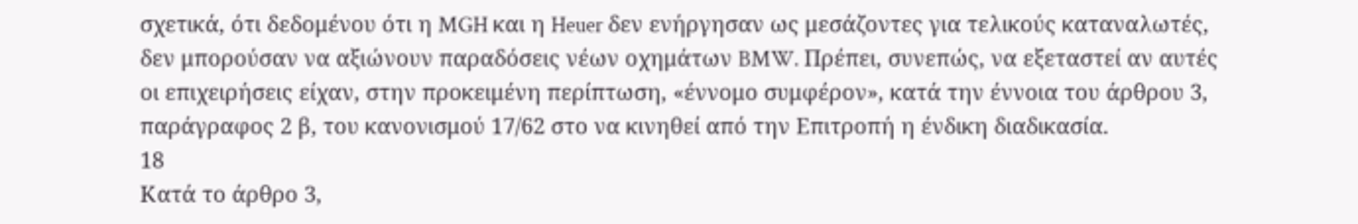σχετικά, ότι δεδομένου ότι η MGH και η Heuer δεν ενήργησαν ως μεσάζοντες για τελικούς καταναλωτές, δεν μπορούσαν να αξιώνουν παραδόσεις νέων οχημάτων BMW. Πρέπει, συνεπώς, να εξεταστεί αν αυτές οι επιχειρήσεις είχαν, στην προκειμένη περίπτωση, «έννομο συμφέρον», κατά την έννοια του άρθρου 3, παράγραφος 2 β, του κανονισμού 17/62 στο να κινηθεί από την Επιτροπή η ένδικη διαδικασία.
18
Κατά το άρθρο 3,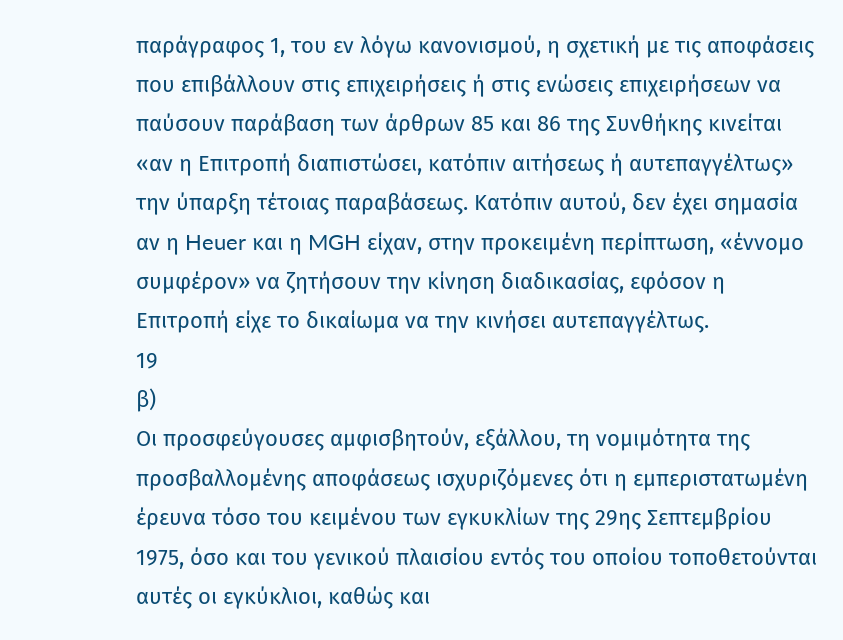παράγραφος 1, του εν λόγω κανονισμού, η σχετική με τις αποφάσεις που επιβάλλουν στις επιχειρήσεις ή στις ενώσεις επιχειρήσεων να παύσουν παράβαση των άρθρων 85 και 86 της Συνθήκης κινείται «αν η Επιτροπή διαπιστώσει, κατόπιν αιτήσεως ή αυτεπαγγέλτως» την ύπαρξη τέτοιας παραβάσεως. Κατόπιν αυτού, δεν έχει σημασία αν η Heuer και η MGH είχαν, στην προκειμένη περίπτωση, «έννομο συμφέρον» να ζητήσουν την κίνηση διαδικασίας, εφόσον η Επιτροπή είχε το δικαίωμα να την κινήσει αυτεπαγγέλτως.
19
β)
Οι προσφεύγουσες αμφισβητούν, εξάλλου, τη νομιμότητα της προσβαλλομένης αποφάσεως ισχυριζόμενες ότι η εμπεριστατωμένη έρευνα τόσο του κειμένου των εγκυκλίων της 29ης Σεπτεμβρίου 1975, όσο και του γενικού πλαισίου εντός του οποίου τοποθετούνται αυτές οι εγκύκλιοι, καθώς και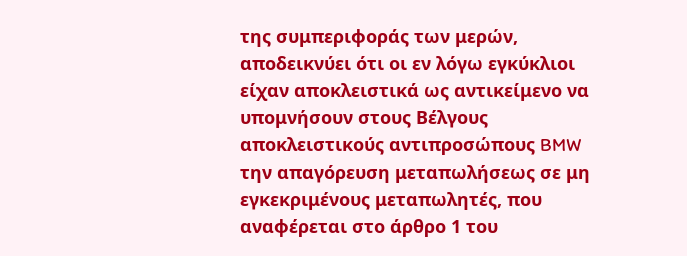της συμπεριφοράς των μερών, αποδεικνύει ότι οι εν λόγω εγκύκλιοι είχαν αποκλειστικά ως αντικείμενο να υπομνήσουν στους Βέλγους αποκλειστικούς αντιπροσώπους BMW την απαγόρευση μεταπωλήσεως σε μη εγκεκριμένους μεταπωλητές, που αναφέρεται στο άρθρο 1 του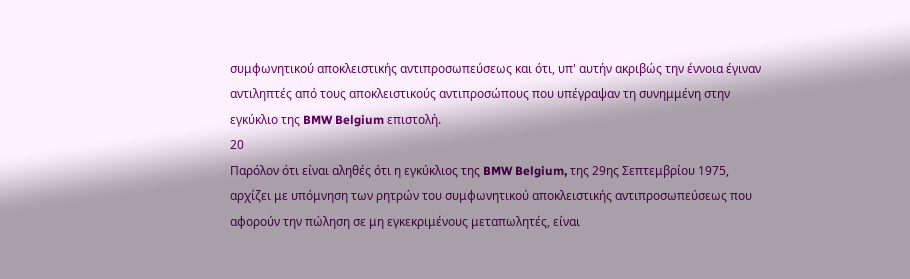συμφωνητικού αποκλειστικής αντιπροσωπεύσεως και ότι, υπ' αυτήν ακριβώς την έννοια έγιναν αντιληπτές από τους αποκλειστικούς αντιπροσώπους που υπέγραψαν τη συνημμένη στην εγκύκλιο της BMW Belgium επιστολή.
20
Παρόλον ότι είναι αληθές ότι η εγκύκλιος της BMW Belgium, της 29ης Σεπτεμβρίου 1975, αρχίζει με υπόμνηση των ρητρών του συμφωνητικού αποκλειστικής αντιπροσωπεύσεως που αφορούν την πώληση σε μη εγκεκριμένους μεταπωλητές, είναι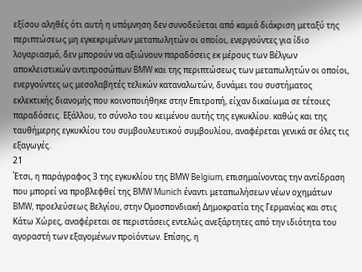εξίσου αληθές ότι αυτή η υπόμνηση δεν συνοδεύεται από καμιά διάκριση μεταξύ της περιπτώσεως μη εγκεκριμένων μεταπωλητών οι οποίοι, ενεργούντες για ίδιο λογαριασμό, δεν μπορούν να αξιώνουν παραδόσεις εκ μέρους των Βέλγων αποκλειστικών αντιπροσώπων BMW και της περιπτώσεως των μεταπωλητών οι οποίοι, ενεργούντες ως μεσολαβητές τελικών καταναλωτών, δυνάμει του συστήματος εκλεκτικής διανομής που κοινοποιήθηκε στην Επιτροπή, είχαν δικαίωμα σε τέτοιες παραδόσεις. Εξάλλου, το σύνολο του κειμένου αυτής της εγκυκλίου. καθώς και της ταυθήμερης εγκυκλίου του συμβουλευτικού συμβουλίου, αναφέρεται γενικά σε όλες τις εξαγωγές.
21
Έτσι, η παράγραφος 3 της εγκυκλίου της BMW Belgium, επισημαίνοντας την αντίδραση που μπορεί να προβλεφθεί της BMW Munich έναντι μεταπωλήσεων νέων οχημάτων BMW, προελεύσεως Βελγίου, στην Ομοσπονδιακή Δημοκρατία της Γερμανίας και στις Κάτω Χώρες, αναφέρεται σε περιστάσεις εντελώς ανεξάρτητες από την ιδιότητα του αγοραστή των εξαγομένων προϊόντων. Επίσης, η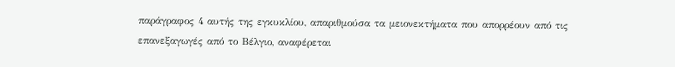παράγραφος 4 αυτής της εγκυκλίου, απαριθμούσα τα μειονεκτήματα που απορρέουν από τις επανεξαγωγές από το Βέλγιο, αναφέρεται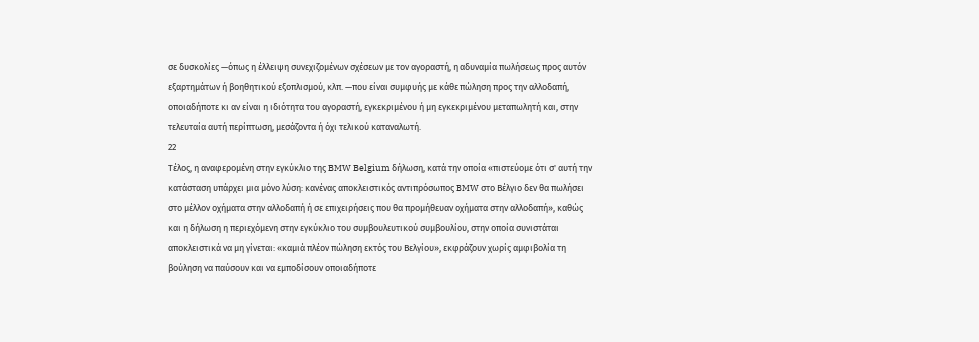σε δυσκολίες —όπως η έλλειψη συνεχιζομένων σχέσεων με τον αγοραστή, η αδυναμία πωλήσεως προς αυτόν εξαρτημάτων ή βοηθητικού εξοπλισμού, κλπ. —που είναι συμφυής με κάθε πώληση προς την αλλοδαπή, οποιαδήποτε κι αν είναι η ιδιότητα του αγοραστή, εγκεκριμένου ή μη εγκεκριμένου μεταπωλητή και, στην τελευταία αυτή περίπτωση, μεσάζοντα ή όχι τελικού καταναλωτή.
22
Τέλος, η αναφερομένη στην εγκύκλιο της BMW Belgium δήλωση, κατά την οποία «πιστεύομε ότι σ' αυτή την κατάσταση υπάρχει μια μόνο λύση: κανένας αποκλειστικός αντιπρόσωπος BMW στο Βέλγιο δεν θα πωλήσει στο μέλλον οχήματα στην αλλοδαπή ή σε επιχειρήσεις που θα προμήθευαν οχήματα στην αλλοδαπή», καθώς και η δήλωση η περιεχόμενη στην εγκύκλιο του συμβουλευτικού συμβουλίου, στην οποία συνιστάται αποκλειστικά να μη γίνεται: «καμιά πλέον πώληση εκτός του Βελγίου», εκφράζουν χωρίς αμφιβολία τη βούληση να παύσουν και να εμποδίσουν οποιαδήποτε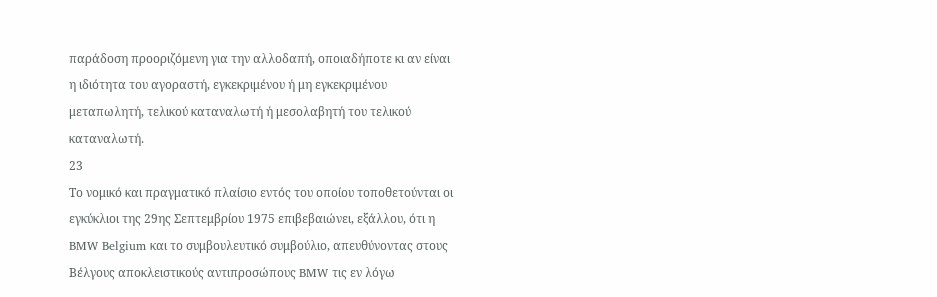παράδοση προοριζόμενη για την αλλοδαπή, οποιαδήποτε κι αν είναι η ιδιότητα του αγοραστή, εγκεκριμένου ή μη εγκεκριμένου μεταπωλητή, τελικού καταναλωτή ή μεσολαβητή του τελικού καταναλωτή.
23
Το νομικό και πραγματικό πλαίσιο εντός του οποίου τοποθετούνται οι εγκύκλιοι της 29ης Σεπτεμβρίου 1975 επιβεβαιώνει, εξάλλου, ότι η BMW Belgium και το συμβουλευτικό συμβούλιο, απευθύνοντας στους Βέλγους αποκλειστικούς αντιπροσώπους BMW τις εν λόγω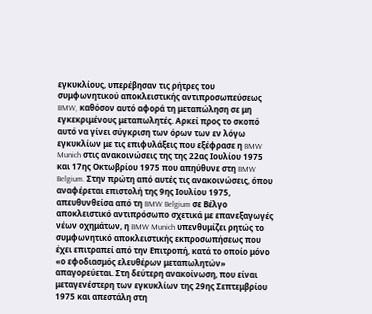εγκυκλίους, υπερέβησαν τις ρήτρες του συμφωνητικού αποκλειστικής αντιπροσωπεύσεως BMW, καθόσον αυτό αφορά τη μεταπώληση σε μη εγκεκριμένους μεταπωλητές. Αρκεί προς το σκοπό αυτό να γίνει σύγκριση των όρων των εν λόγω εγκυκλίων με τις επιφυλάξεις που εξέφρασε η BMW Munich στις ανακοινώσεις της της 22ας Ιουλίου 1975 και 17ης Οκτωβρίου 1975 που απηύθυνε στη BMW Belgium. Στην πρώτη από αυτές τις ανακοινώσεις, όπου αναφέρεται επιστολή της 9ης Ιουλίου 1975, απευθυνθείσα από τη BMW Belgium σε Βέλγο αποκλειστικό αντιπρόσωπο σχετικά με επανεξαγωγές νέων οχημάτων, η BMW Munich υπενθυμίζει ρητώς το συμφωνητικό αποκλειστικής εκπροσωπήσεως που έχει επιτραπεί από την Επιτροπή, κατά το οποίο μόνο «ο εφοδιασμός ελευθέρων μεταπωλητών» απαγορεύεται. Στη δεύτερη ανακοίνωση, που είναι μεταγενέστερη των εγκυκλίων της 29ης Σεπτεμβρίου 1975 και απεστάλη στη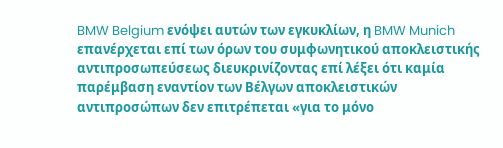BMW Belgium ενόψει αυτών των εγκυκλίων, η BMW Munich επανέρχεται επί των όρων του συμφωνητικού αποκλειστικής αντιπροσωπεύσεως διευκρινίζοντας επί λέξει ότι καμία παρέμβαση εναντίον των Βέλγων αποκλειστικών αντιπροσώπων δεν επιτρέπεται «για το μόνο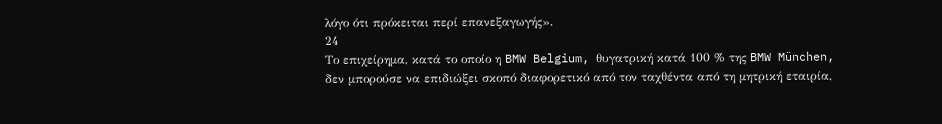λόγο ότι πρόκειται περί επανεξαγωγής».
24
Το επιχείρημα, κατά το οποίο η BMW Belgium, θυγατρική κατά 100 % της BMW München, δεν μπορούσε να επιδιώξει σκοπό διαφορετικό από τον ταχθέντα από τη μητρική εταιρία,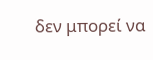δεν μπορεί να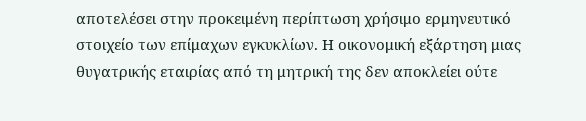αποτελέσει στην προκειμένη περίπτωση χρήσιμο ερμηνευτικό στοιχείο των επίμαχων εγκυκλίων. Η οικονομική εξάρτηση μιας θυγατρικής εταιρίας από τη μητρική της δεν αποκλείει ούτε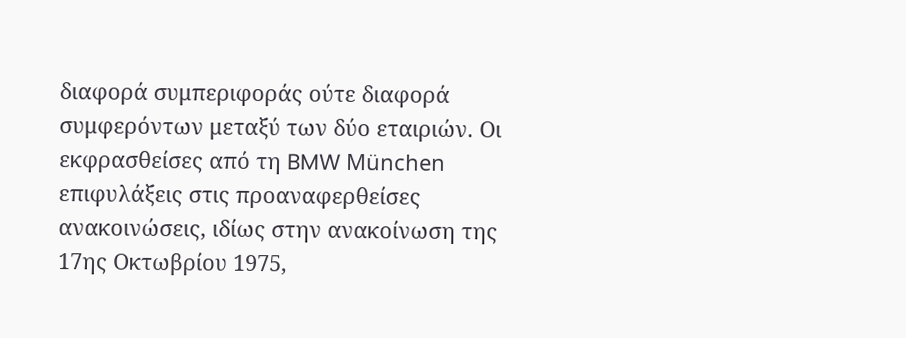διαφορά συμπεριφοράς ούτε διαφορά συμφερόντων μεταξύ των δύο εταιριών. Οι εκφρασθείσες από τη BMW München επιφυλάξεις στις προαναφερθείσες ανακοινώσεις, ιδίως στην ανακοίνωση της 17ης Οκτωβρίου 1975,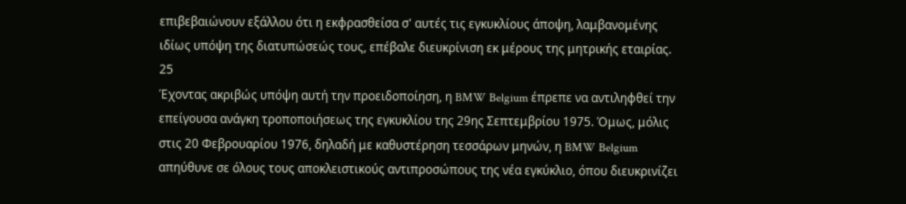επιβεβαιώνουν εξάλλου ότι η εκφρασθείσα σ' αυτές τις εγκυκλίους άποψη, λαμβανομένης ιδίως υπόψη της διατυπώσεώς τους, επέβαλε διευκρίνιση εκ μέρους της μητρικής εταιρίας.
25
Έχοντας ακριβώς υπόψη αυτή την προειδοποίηση, η BMW Belgium έπρεπε να αντιληφθεί την επείγουσα ανάγκη τροποποιήσεως της εγκυκλίου της 29ης Σεπτεμβρίου 1975. Όμως, μόλις στις 20 Φεβρουαρίου 1976, δηλαδή με καθυστέρηση τεσσάρων μηνών, η BMW Belgium απηύθυνε σε όλους τους αποκλειστικούς αντιπροσώπους της νέα εγκύκλιο, όπου διευκρινίζει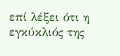επί λέξει ότι η εγκύκλιός της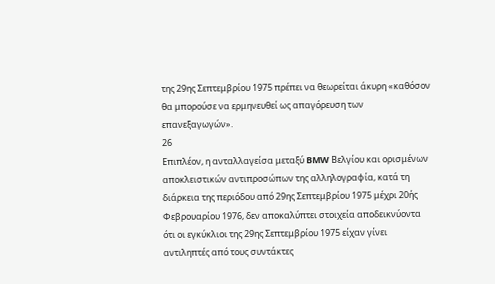της 29ης Σεπτεμβρίου 1975 πρέπει να θεωρείται άκυρη «καθόσον θα μπορούσε να ερμηνευθεί ως απαγόρευση των επανεξαγωγών».
26
Επιπλέον, η ανταλλαγείσα μεταξύ BMW Βελγίου και ορισμένων αποκλειστικών αντιπροσώπων της αλληλογραφία, κατά τη διάρκεια της περιόδου από 29ης Σεπτεμβρίου 1975 μέχρι 20ής Φεβρουαρίου 1976, δεν αποκαλύπτει στοιχεία αποδεικνύοντα ότι οι εγκύκλιοι της 29ης Σεπτεμβρίου 1975 είχαν γίνει αντιληπτές από τους συντάκτες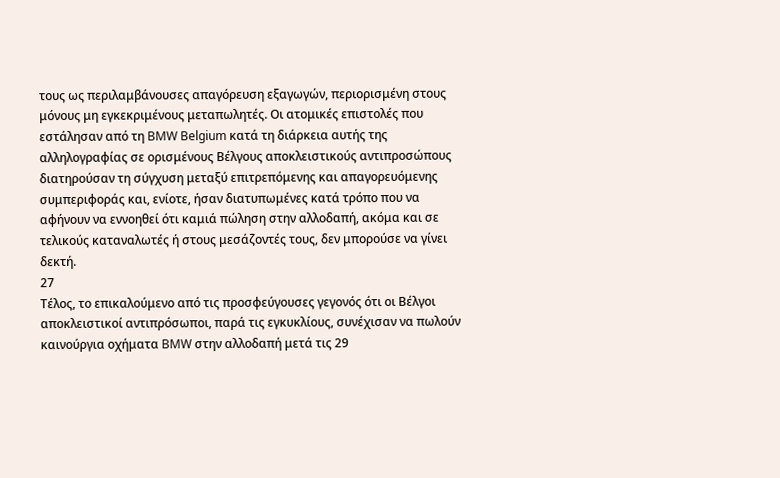τους ως περιλαμβάνουσες απαγόρευση εξαγωγών, περιορισμένη στους μόνους μη εγκεκριμένους μεταπωλητές. Οι ατομικές επιστολές που εστάλησαν από τη BMW Belgium κατά τη διάρκεια αυτής της αλληλογραφίας σε ορισμένους Βέλγους αποκλειστικούς αντιπροσώπους διατηρούσαν τη σύγχυση μεταξύ επιτρεπόμενης και απαγορευόμενης συμπεριφοράς και, ενίοτε, ήσαν διατυπωμένες κατά τρόπο που να αφήνουν να εννοηθεί ότι καμιά πώληση στην αλλοδαπή, ακόμα και σε τελικούς καταναλωτές ή στους μεσάζοντές τους, δεν μπορούσε να γίνει δεκτή.
27
Τέλος, το επικαλούμενο από τις προσφεύγουσες γεγονός ότι οι Βέλγοι αποκλειστικοί αντιπρόσωποι, παρά τις εγκυκλίους, συνέχισαν να πωλούν καινούργια οχήματα BMW στην αλλοδαπή μετά τις 29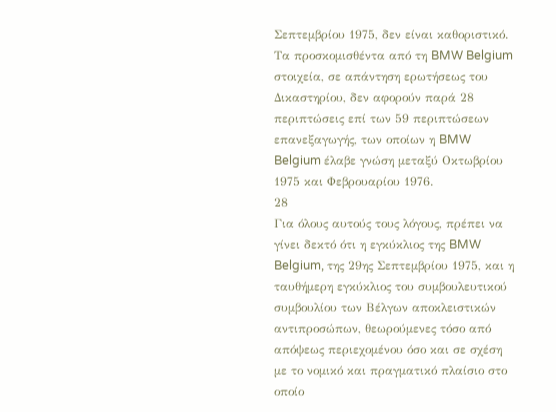Σεπτεμβρίου 1975, δεν είναι καθοριστικό. Τα προσκομισθέντα από τη BMW Belgium στοιχεία, σε απάντηση ερωτήσεως του Δικαστηρίου, δεν αφορούν παρά 28 περιπτώσεις επί των 59 περιπτώσεων επανεξαγωγής, των οποίων η BMW Belgium έλαβε γνώση μεταξύ Οκτωβρίου 1975 και Φεβρουαρίου 1976.
28
Για όλους αυτούς τους λόγους, πρέπει να γίνει δεκτό ότι η εγκύκλιος της BMW Belgium, της 29ης Σεπτεμβρίου 1975, και η ταυθήμερη εγκύκλιος του συμβουλευτικού συμβουλίου των Βέλγων αποκλειστικών αντιπροσώπων, θεωρούμενες τόσο από απόψεως περιεχομένου όσο και σε σχέση με το νομικό και πραγματικό πλαίσιο στο οποίο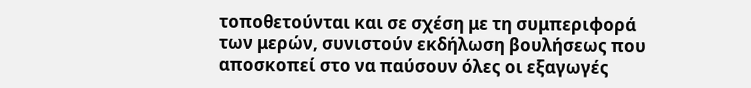τοποθετούνται και σε σχέση με τη συμπεριφορά των μερών, συνιστούν εκδήλωση βουλήσεως που αποσκοπεί στο να παύσουν όλες οι εξαγωγές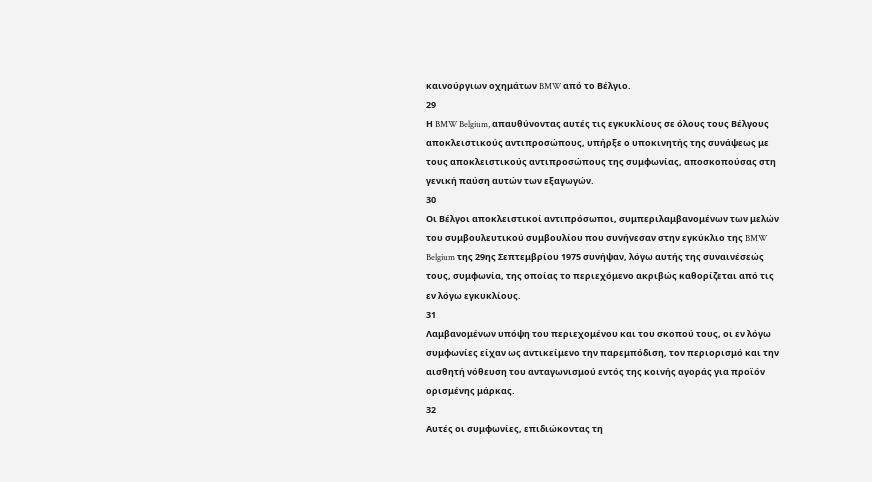καινούργιων οχημάτων BMW από το Βέλγιο.
29
Η BMW Belgium, απαυθύνοντας αυτές τις εγκυκλίους σε όλους τους Βέλγους αποκλειστικούς αντιπροσώπους, υπήρξε ο υποκινητής της συνάψεως με τους αποκλειστικούς αντιπροσώπους της συμφωνίας, αποσκοπούσας στη γενική παύση αυτών των εξαγωγών.
30
Οι Βέλγοι αποκλειστικοί αντιπρόσωποι, συμπεριλαμβανομένων των μελών του συμβουλευτικού συμβουλίου που συνήνεσαν στην εγκύκλιο της BMW Belgium της 29ης Σεπτεμβρίου 1975 συνήψαν, λόγω αυτής της συναινέσεώς τους, συμφωνία, της οποίας το περιεχόμενο ακριβώς καθορίζεται από τις εν λόγω εγκυκλίους.
31
Λαμβανομένων υπόψη του περιεχομένου και του σκοπού τους, οι εν λόγω συμφωνίες είχαν ως αντικείμενο την παρεμπόδιση, τον περιορισμό και την αισθητή νόθευση του ανταγωνισμού εντός της κοινής αγοράς για προϊόν ορισμένης μάρκας.
32
Αυτές οι συμφωνίες, επιδιώκοντας τη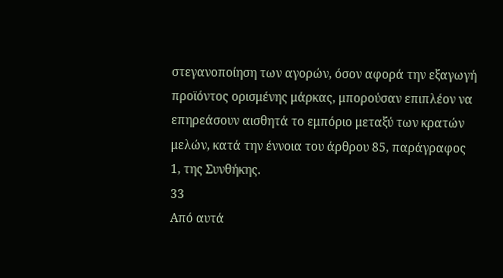στεγανοποίηση των αγορών, όσον αφορά την εξαγωγή προϊόντος ορισμένης μάρκας, μπορούσαν επιπλέον να επηρεάσουν αισθητά το εμπόριο μεταξύ των κρατών μελών, κατά την έννοια του άρθρου 85, παράγραφος 1, της Συνθήκης.
33
Από αυτά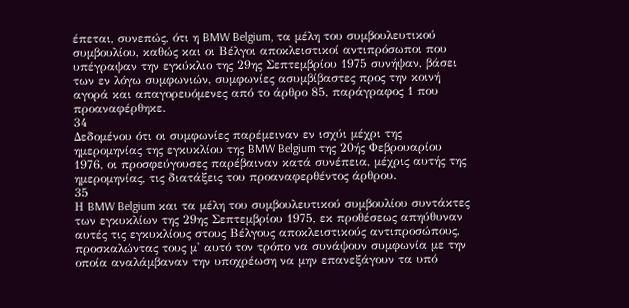έπεται, συνεπώς, ότι η BMW Belgium, τα μέλη του συμβουλευτικού συμβουλίου, καθώς και οι Βέλγοι αποκλειστικοί αντιπρόσωποι που υπέγραψαν την εγκύκλιο της 29ης Σεπτεμβρίου 1975 συνήψαν, βάσει των εν λόγω συμφωνιών, συμφωνίες ασυμβίβαστες προς την κοινή αγορά και απαγορευόμενες από το άρθρο 85, παράγραφος 1 που προαναφέρθηκε.
34
Δεδομένου ότι οι συμφωνίες παρέμειναν εν ισχύι μέχρι της ημερομηνίας της εγκυκλίου της BMW Belgium της 20ής Φεβρουαρίου 1976, οι προσφεύγουσες παρέβαιναν κατά συνέπεια, μέχρις αυτής της ημερομηνίας, τις διατάξεις του προαναφερθέντος άρθρου.
35
Η BMW Belgium και τα μέλη του συμβουλευτικού συμβουλίου συντάκτες των εγκυκλίων της 29ης Σεπτεμβρίου 1975, εκ προθέσεως απηύθυναν αυτές τις εγκυκλίους στους Βέλγους αποκλειστικούς αντιπροσώπους, προσκαλώντας τους μ' αυτό τον τρόπο να συνάψουν συμφωνία με την οποία αναλάμβαναν την υποχρέωση να μην επανεξάγουν τα υπό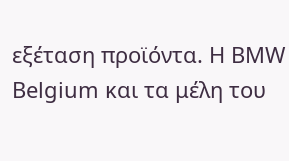εξέταση προϊόντα. Η BMW Belgium και τα μέλη του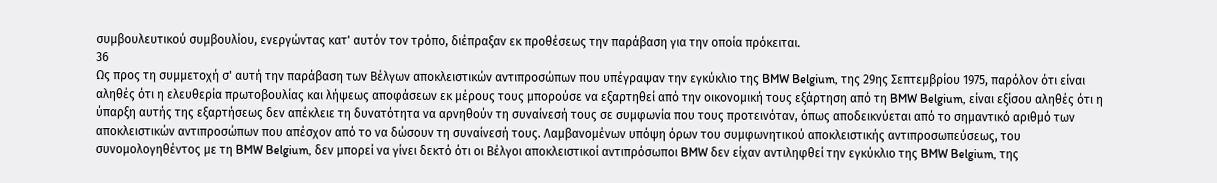συμβουλευτικού συμβουλίου, ενεργώντας κατ' αυτόν τον τρόπο, διέπραξαν εκ προθέσεως την παράβαση για την οποία πρόκειται.
36
Ως προς τη συμμετοχή σ' αυτή την παράβαση των Βέλγων αποκλειστικών αντιπροσώπων που υπέγραψαν την εγκύκλιο της BMW Belgium, της 29ης Σεπτεμβρίου 1975, παρόλον ότι είναι αληθές ότι η ελευθερία πρωτοβουλίας και λήψεως αποφάσεων εκ μέρους τους μπορούσε να εξαρτηθεί από την οικονομική τους εξάρτηση από τη BMW Belgium, είναι εξίσου αληθές ότι η ύπαρξη αυτής της εξαρτήσεως δεν απέκλειε τη δυνατότητα να αρνηθούν τη συναίνεσή τους σε συμφωνία που τους προτεινόταν, όπως αποδεικνύεται από το σημαντικό αριθμό των αποκλειστικών αντιπροσώπων που απέσχον από το να δώσουν τη συναίνεσή τους. Λαμβανομένων υπόψη όρων του συμφωνητικού αποκλειστικής αντιπροσωπεύσεως, του συνομολογηθέντος με τη BMW Belgium, δεν μπορεί να γίνει δεκτό ότι οι Βέλγοι αποκλειστικοί αντιπρόσωποι BMW δεν είχαν αντιληφθεί την εγκύκλιο της BMW Belgium, της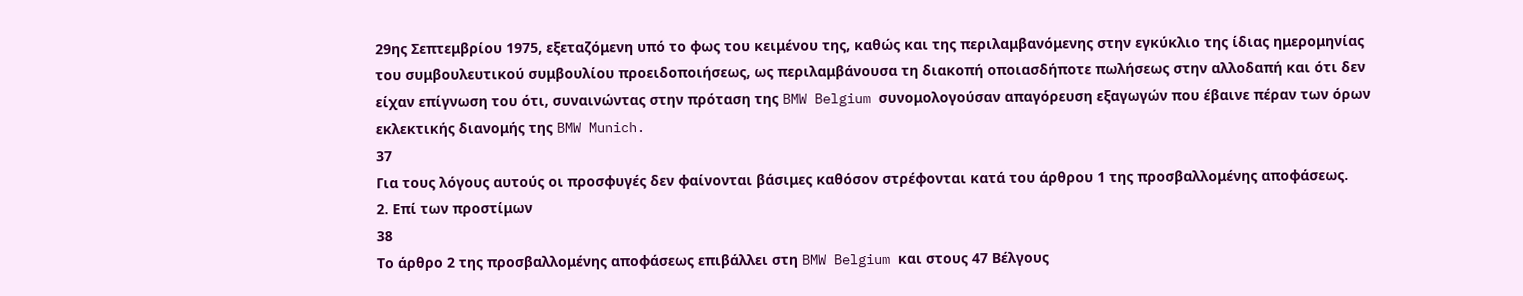29ης Σεπτεμβρίου 1975, εξεταζόμενη υπό το φως του κειμένου της, καθώς και της περιλαμβανόμενης στην εγκύκλιο της ίδιας ημερομηνίας του συμβουλευτικού συμβουλίου προειδοποιήσεως, ως περιλαμβάνουσα τη διακοπή οποιασδήποτε πωλήσεως στην αλλοδαπή και ότι δεν είχαν επίγνωση του ότι, συναινώντας στην πρόταση της BMW Belgium συνομολογούσαν απαγόρευση εξαγωγών που έβαινε πέραν των όρων εκλεκτικής διανομής της BMW Munich.
37
Για τους λόγους αυτούς οι προσφυγές δεν φαίνονται βάσιμες καθόσον στρέφονται κατά του άρθρου 1 της προσβαλλομένης αποφάσεως.
2. Επί των προστίμων
38
Το άρθρο 2 της προσβαλλομένης αποφάσεως επιβάλλει στη BMW Belgium και στους 47 Βέλγους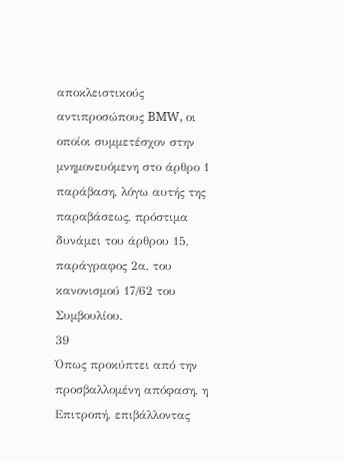αποκλειστικούς αντιπροσώπους BMW, οι οποίοι συμμετέσχον στην μνημονευόμενη στο άρθρο 1 παράβαση, λόγω αυτής της παραβάσεως, πρόστιμα δυνάμει του άρθρου 15, παράγραφος 2α, του κανονισμού 17/62 του Συμβουλίου.
39
Όπως προκύπτει από την προσβαλλομένη απόφαση, η Επιτροπή, επιβάλλοντας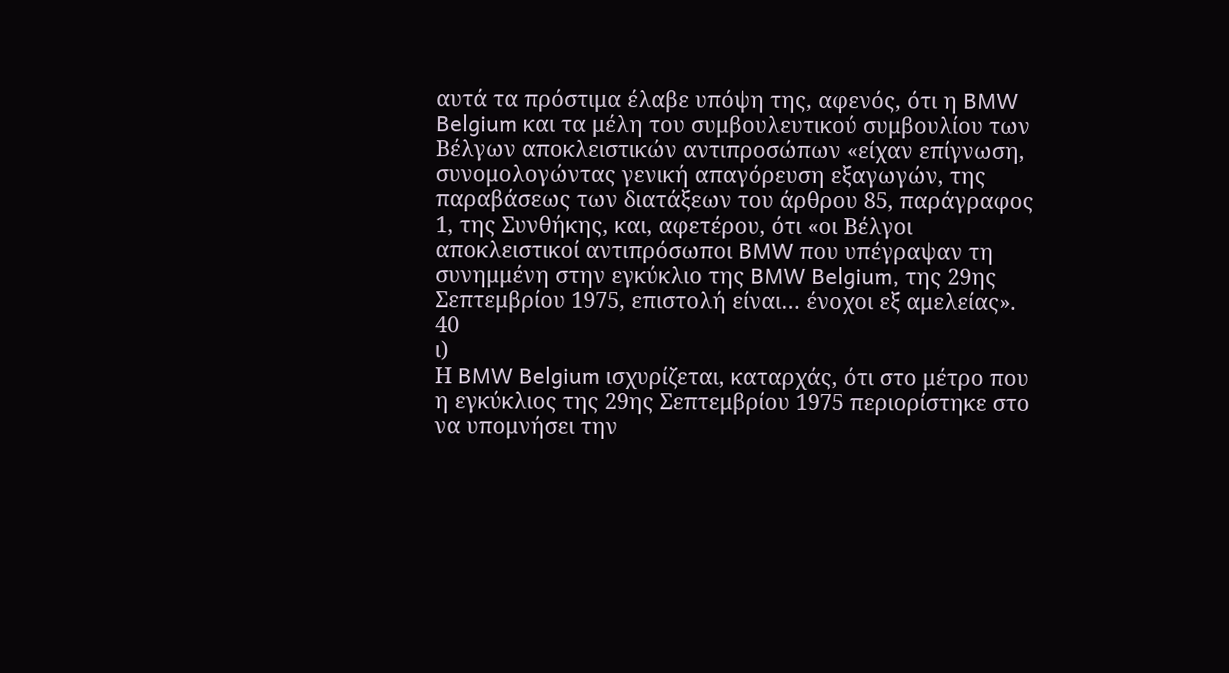αυτά τα πρόστιμα έλαβε υπόψη της, αφενός, ότι η BMW Belgium και τα μέλη του συμβουλευτικού συμβουλίου των Βέλγων αποκλειστικών αντιπροσώπων «είχαν επίγνωση, συνομολογώντας γενική απαγόρευση εξαγωγών, της παραβάσεως των διατάξεων του άρθρου 85, παράγραφος 1, της Συνθήκης, και, αφετέρου, ότι «οι Βέλγοι αποκλειστικοί αντιπρόσωποι BMW που υπέγραψαν τη συνημμένη στην εγκύκλιο της BMW Belgium, της 29ης Σεπτεμβρίου 1975, επιστολή είναι… ένοχοι εξ αμελείας».
40
ι)
Η BMW Belgium ισχυρίζεται, καταρχάς, ότι στο μέτρο που η εγκύκλιος της 29ης Σεπτεμβρίου 1975 περιορίστηκε στο να υπομνήσει την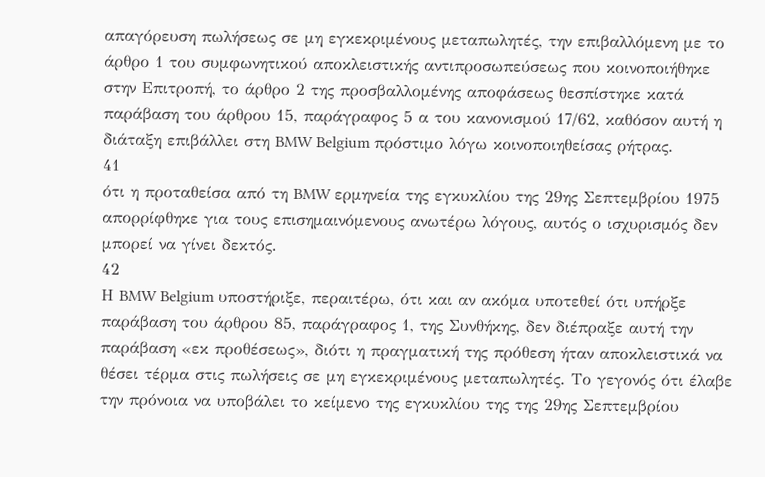απαγόρευση πωλήσεως σε μη εγκεκριμένους μεταπωλητές, την επιβαλλόμενη με το άρθρο 1 του συμφωνητικού αποκλειστικής αντιπροσωπεύσεως που κοινοποιήθηκε στην Επιτροπή, το άρθρο 2 της προσβαλλομένης αποφάσεως θεσπίστηκε κατά παράβαση του άρθρου 15, παράγραφος 5 α του κανονισμού 17/62, καθόσον αυτή η διάταξη επιβάλλει στη BMW Belgium πρόστιμο λόγω κοινοποιηθείσας ρήτρας.
41
ότι η προταθείσα από τη BMW ερμηνεία της εγκυκλίου της 29ης Σεπτεμβρίου 1975 απορρίφθηκε για τους επισημαινόμενους ανωτέρω λόγους, αυτός ο ισχυρισμός δεν μπορεί να γίνει δεκτός.
42
Η BMW Belgium υποστήριξε, περαιτέρω, ότι και αν ακόμα υποτεθεί ότι υπήρξε παράβαση του άρθρου 85, παράγραφος 1, της Συνθήκης, δεν διέπραξε αυτή την παράβαση «εκ προθέσεως», διότι η πραγματική της πρόθεση ήταν αποκλειστικά να θέσει τέρμα στις πωλήσεις σε μη εγκεκριμένους μεταπωλητές. Το γεγονός ότι έλαβε την πρόνοια να υποβάλει το κείμενο της εγκυκλίου της της 29ης Σεπτεμβρίου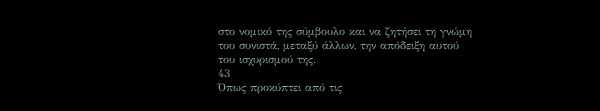στο νομικό της σύμβουλο και να ζητήσει τη γνώμη του συνιστά, μεταξύ άλλων, την απόδειξη αυτού του ισχυρισμού της.
43
Όπως προκύπτει από τις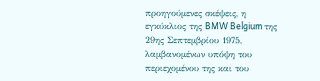προηγούμενες σκέψεις, η εγκύκλιος της BMW Belgium της 29ης Σεπτεμβρίου 1975, λαμβανομένων υπόψη του περιεχομένου της και του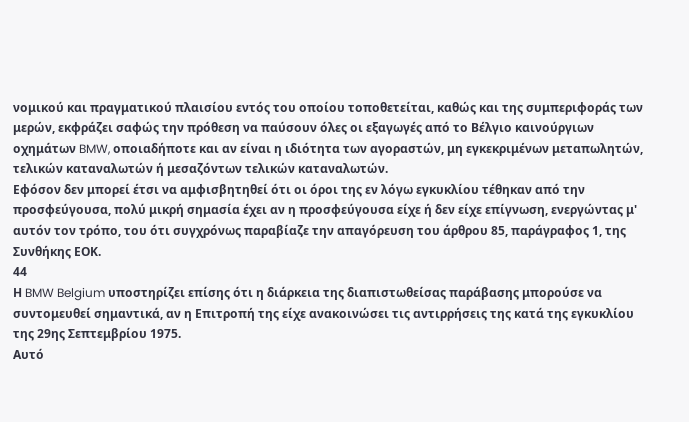νομικού και πραγματικού πλαισίου εντός του οποίου τοποθετείται, καθώς και της συμπεριφοράς των μερών, εκφράζει σαφώς την πρόθεση να παύσουν όλες οι εξαγωγές από το Βέλγιο καινούργιων οχημάτων BMW, οποιαδήποτε και αν είναι η ιδιότητα των αγοραστών, μη εγκεκριμένων μεταπωλητών, τελικών καταναλωτών ή μεσαζόντων τελικών καταναλωτών.
Εφόσον δεν μπορεί έτσι να αμφισβητηθεί ότι οι όροι της εν λόγω εγκυκλίου τέθηκαν από την προσφεύγουσα, πολύ μικρή σημασία έχει αν η προσφεύγουσα είχε ή δεν είχε επίγνωση, ενεργώντας μ' αυτόν τον τρόπο, του ότι συγχρόνως παραβίαζε την απαγόρευση του άρθρου 85, παράγραφος 1, της Συνθήκης ΕΟΚ.
44
Η BMW Belgium υποστηρίζει επίσης ότι η διάρκεια της διαπιστωθείσας παράβασης μπορούσε να συντομευθεί σημαντικά, αν η Επιτροπή της είχε ανακοινώσει τις αντιρρήσεις της κατά της εγκυκλίου της 29ης Σεπτεμβρίου 1975.
Αυτό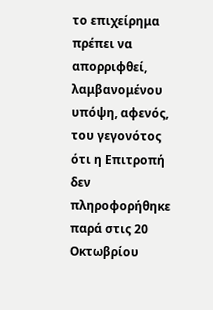το επιχείρημα πρέπει να απορριφθεί, λαμβανομένου υπόψη, αφενός, του γεγονότος ότι η Επιτροπή δεν πληροφορήθηκε παρά στις 20 Οκτωβρίου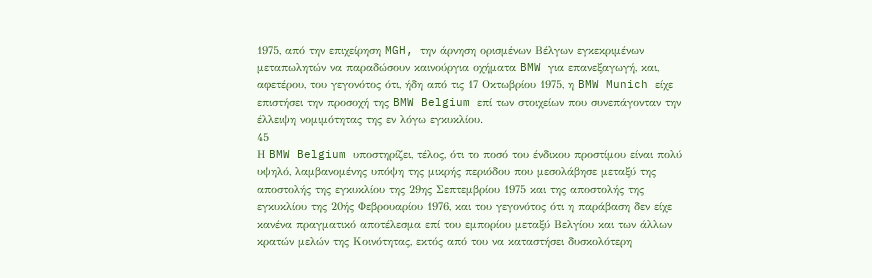1975, από την επιχείρηση MGH, την άρνηση ορισμένων Βέλγων εγκεκριμένων μεταπωλητών να παραδώσουν καινούργια οχήματα BMW για επανεξαγωγή, και, αφετέρου, του γεγονότος ότι, ήδη από τις 17 Οκτωβρίου 1975, η BMW Munich είχε επιστήσει την προσοχή της BMW Belgium επί των στοιχείων που συνεπάγονταν την έλλειψη νομιμότητας της εν λόγω εγκυκλίου.
45
Η BMW Belgium υποστηρίζει, τέλος, ότι το ποσό του ένδικου προστίμου είναι πολύ υψηλό, λαμβανομένης υπόψη της μικρής περιόδου που μεσολάβησε μεταξύ της αποστολής της εγκυκλίου της 29ης Σεπτεμβρίου 1975 και της αποστολής της εγκυκλίου της 20ής Φεβρουαρίου 1976, και του γεγονότος ότι η παράβαση δεν είχε κανένα πραγματικό αποτέλεσμα επί του εμπορίου μεταξύ Βελγίου και των άλλων κρατών μελών της Κοινότητας, εκτός από του να καταστήσει δυσκολότερη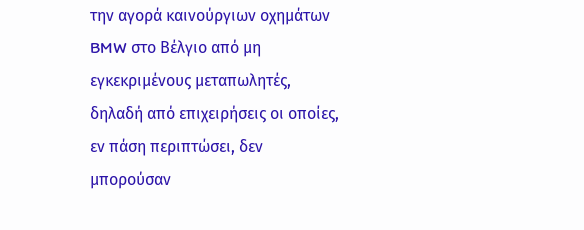την αγορά καινούργιων οχημάτων BMW στο Βέλγιο από μη εγκεκριμένους μεταπωλητές, δηλαδή από επιχειρήσεις οι οποίες, εν πάση περιπτώσει, δεν μπορούσαν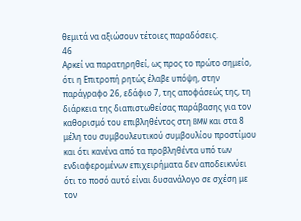θεμιτά να αξιώσουν τέτοιες παραδόσεις.
46
Αρκεί να παρατηρηθεί, ως προς το πρώτο σημείο, ότι η Επιτροπή ρητώς έλαβε υπόψη, στην παράγραφο 26, εδάφιο 7, της αποφάσεώς της, τη διάρκεια της διαπιστωθείσας παράβασης για τον καθορισμό του επιβληθέντος στη BMW και στα 8 μέλη του συμβουλευτικού συμβουλίου προστίμου και ότι κανένα από τα προβληθέντα υπό των ενδιαφερομένων επιχειρήματα δεν αποδεικνύει ότι το ποσό αυτό είναι δυσανάλογο σε σχέση με τον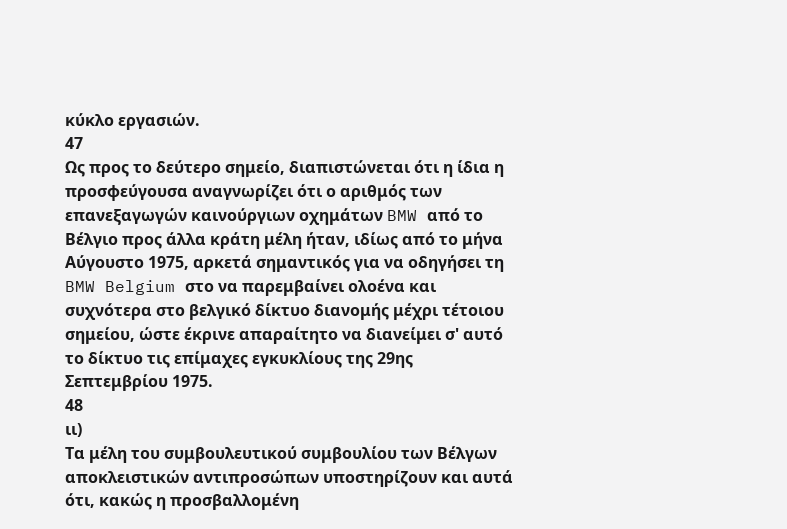κύκλο εργασιών.
47
Ως προς το δεύτερο σημείο, διαπιστώνεται ότι η ίδια η προσφεύγουσα αναγνωρίζει ότι ο αριθμός των επανεξαγωγών καινούργιων οχημάτων BMW από το Βέλγιο προς άλλα κράτη μέλη ήταν, ιδίως από το μήνα Αύγουστο 1975, αρκετά σημαντικός για να οδηγήσει τη BMW Belgium στο να παρεμβαίνει ολοένα και συχνότερα στο βελγικό δίκτυο διανομής μέχρι τέτοιου σημείου, ώστε έκρινε απαραίτητο να διανείμει σ' αυτό το δίκτυο τις επίμαχες εγκυκλίους της 29ης Σεπτεμβρίου 1975.
48
ιι)
Τα μέλη του συμβουλευτικού συμβουλίου των Βέλγων αποκλειστικών αντιπροσώπων υποστηρίζουν και αυτά ότι, κακώς η προσβαλλομένη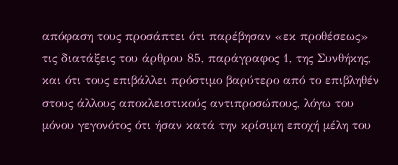απόφαση τους προσάπτει ότι παρέβησαν «εκ προθέσεως» τις διατάξεις του άρθρου 85, παράγραφος 1, της Συνθήκης, και ότι τους επιβάλλει πρόστιμο βαρύτερο από το επιβληθέν στους άλλους αποκλειστικούς αντιπροσώπους, λόγω του μόνου γεγονότος ότι ήσαν κατά την κρίσιμη εποχή μέλη του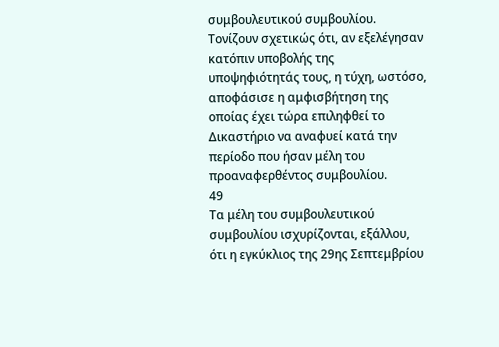συμβουλευτικού συμβουλίου. Τονίζουν σχετικώς ότι, αν εξελέγησαν κατόπιν υποβολής της υποψηφιότητάς τους, η τύχη, ωστόσο, αποφάσισε η αμφισβήτηση της οποίας έχει τώρα επιληφθεί το Δικαστήριο να αναφυεί κατά την περίοδο που ήσαν μέλη του προαναφερθέντος συμβουλίου.
49
Τα μέλη του συμβουλευτικού συμβουλίου ισχυρίζονται, εξάλλου, ότι η εγκύκλιος της 29ης Σεπτεμβρίου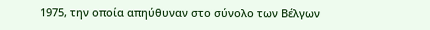1975, την οποία απηύθυναν στο σύνολο των Βέλγων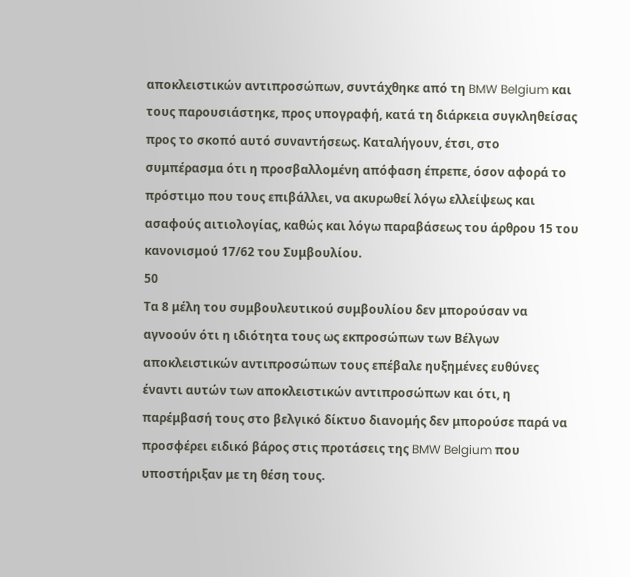αποκλειστικών αντιπροσώπων, συντάχθηκε από τη BMW Belgium και τους παρουσιάστηκε, προς υπογραφή, κατά τη διάρκεια συγκληθείσας προς το σκοπό αυτό συναντήσεως. Καταλήγουν, έτσι, στο συμπέρασμα ότι η προσβαλλομένη απόφαση έπρεπε, όσον αφορά το πρόστιμο που τους επιβάλλει, να ακυρωθεί λόγω ελλείψεως και ασαφούς αιτιολογίας, καθώς και λόγω παραβάσεως του άρθρου 15 του κανονισμού 17/62 του Συμβουλίου.
50
Τα 8 μέλη του συμβουλευτικού συμβουλίου δεν μπορούσαν να αγνοούν ότι η ιδιότητα τους ως εκπροσώπων των Βέλγων αποκλειστικών αντιπροσώπων τους επέβαλε ηυξημένες ευθύνες έναντι αυτών των αποκλειστικών αντιπροσώπων και ότι, η παρέμβασή τους στο βελγικό δίκτυο διανομής δεν μπορούσε παρά να προσφέρει ειδικό βάρος στις προτάσεις της BMW Belgium που υποστήριξαν με τη θέση τους.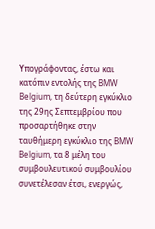Υπογράφοντας, έστω και κατόπιν εντολής της BMW Belgium, τη δεύτερη εγκύκλιο της 29ης Σεπτεμβρίου που προσαρτήθηκε στην ταυθήμερη εγκύκλιο της BMW Belgium, τα 8 μέλη του συμβουλευτικού συμβουλίου συνετέλεσαν έτσι, ενεργώς,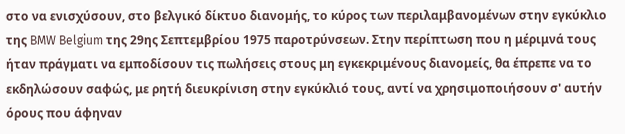στο να ενισχύσουν, στο βελγικό δίκτυο διανομής, το κύρος των περιλαμβανομένων στην εγκύκλιο της BMW Belgium της 29ης Σεπτεμβρίου 1975 παροτρύνσεων. Στην περίπτωση που η μέριμνά τους ήταν πράγματι να εμποδίσουν τις πωλήσεις στους μη εγκεκριμένους διανομείς, θα έπρεπε να το εκδηλώσουν σαφώς, με ρητή διευκρίνιση στην εγκύκλιό τους, αντί να χρησιμοποιήσουν σ' αυτήν όρους που άφηναν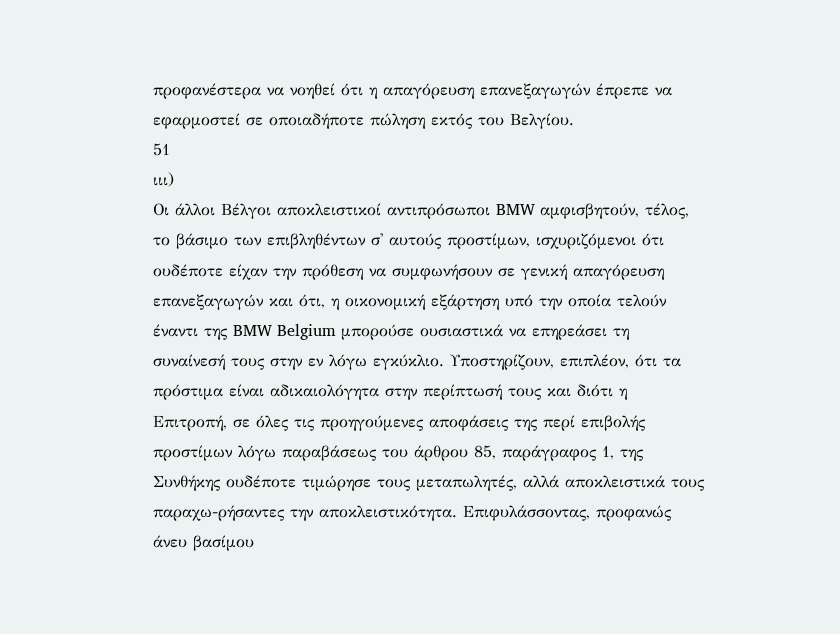προφανέστερα να νοηθεί ότι η απαγόρευση επανεξαγωγών έπρεπε να εφαρμοστεί σε οποιαδήποτε πώληση εκτός του Βελγίου.
51
ιιι)
Οι άλλοι Βέλγοι αποκλειστικοί αντιπρόσωποι BMW αμφισβητούν, τέλος, το βάσιμο των επιβληθέντων σ' αυτούς προστίμων, ισχυριζόμενοι ότι ουδέποτε είχαν την πρόθεση να συμφωνήσουν σε γενική απαγόρευση επανεξαγωγών και ότι, η οικονομική εξάρτηση υπό την οποία τελούν έναντι της BMW Belgium μπορούσε ουσιαστικά να επηρεάσει τη συναίνεσή τους στην εν λόγω εγκύκλιο. Υποστηρίζουν, επιπλέον, ότι τα πρόστιμα είναι αδικαιολόγητα στην περίπτωσή τους και διότι η Επιτροπή, σε όλες τις προηγούμενες αποφάσεις της περί επιβολής προστίμων λόγω παραβάσεως του άρθρου 85, παράγραφος 1, της Συνθήκης ουδέποτε τιμώρησε τους μεταπωλητές, αλλά αποκλειστικά τους παραχω-ρήσαντες την αποκλειστικότητα. Επιφυλάσσοντας, προφανώς άνευ βασίμου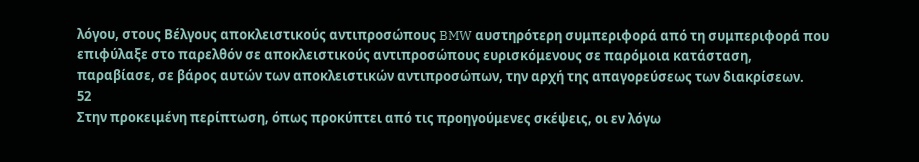λόγου, στους Βέλγους αποκλειστικούς αντιπροσώπους BMW αυστηρότερη συμπεριφορά από τη συμπεριφορά που επιφύλαξε στο παρελθόν σε αποκλειστικούς αντιπροσώπους ευρισκόμενους σε παρόμοια κατάσταση, παραβίασε, σε βάρος αυτών των αποκλειστικών αντιπροσώπων, την αρχή της απαγορεύσεως των διακρίσεων.
52
Στην προκειμένη περίπτωση, όπως προκύπτει από τις προηγούμενες σκέψεις, οι εν λόγω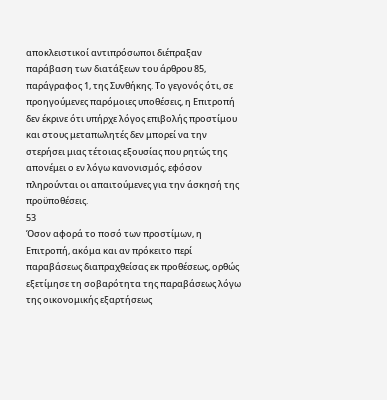αποκλειστικοί αντιπρόσωποι διέπραξαν παράβαση των διατάξεων του άρθρου 85, παράγραφος 1, της Συνθήκης. Το γεγονός ότι, σε προηγούμενες παρόμοιες υποθέσεις, η Επιτροπή δεν έκρινε ότι υπήρχε λόγος επιβολής προστίμου και στους μεταπωλητές δεν μπορεί να την στερήσει μιας τέτοιας εξουσίας που ρητώς της απονέμει ο εν λόγω κανονισμός, εφόσον πληρούνται οι απαιτούμενες για την άσκησή της προϋποθέσεις.
53
Όσον αφορά το ποσό των προστίμων, η Επιτροπή, ακόμα και αν πρόκειτο περί παραβάσεως διαπραχθείσας εκ προθέσεως, ορθώς εξετίμησε τη σοβαρότητα της παραβάσεως λόγω της οικονομικής εξαρτήσεως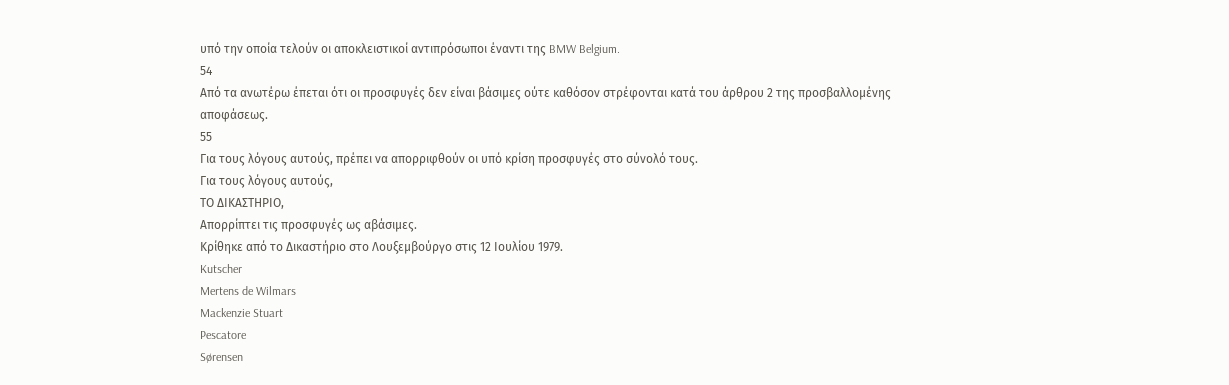υπό την οποία τελούν οι αποκλειστικοί αντιπρόσωποι έναντι της BMW Belgium.
54
Από τα ανωτέρω έπεται ότι οι προσφυγές δεν είναι βάσιμες ούτε καθόσον στρέφονται κατά του άρθρου 2 της προσβαλλομένης αποφάσεως.
55
Για τους λόγους αυτούς, πρέπει να απορριφθούν οι υπό κρίση προσφυγές στο σύνολό τους.
Για τους λόγους αυτούς,
ΤΟ ΔΙΚΑΣΤΗΡΙΟ,
Απορρίπτει τις προσφυγές ως αβάσιμες.
Κρίθηκε από το Δικαστήριο στο Λουξεμβούργο στις 12 Ιουλίου 1979.
Kutscher
Mertens de Wilmars
Mackenzie Stuart
Pescatore
Sørensen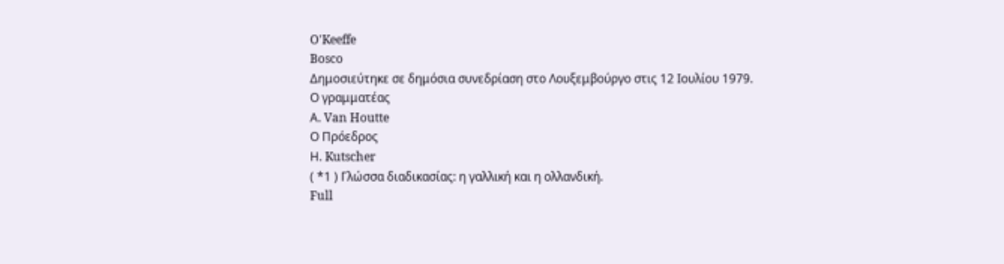O'Keeffe
Bosco
Δημοσιεύτηκε σε δημόσια συνεδρίαση στο Λουξεμβούργο στις 12 Ιουλίου 1979.
Ο γραμματέας
Α. Van Houtte
Ο Πρόεδρος
Η. Kutscher
( *1 ) Γλώσσα διαδικασίας: η γαλλική και η ολλανδική.
Full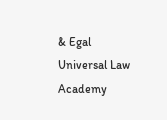& Egal Universal Law Academy